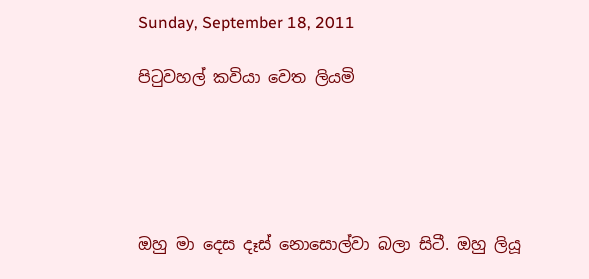Sunday, September 18, 2011

පිටුවහල් කවියා වෙත ලියමි





ඔහු මා දෙස දෑස් නොසොල්වා බලා සිටී. ඔහු ලියූ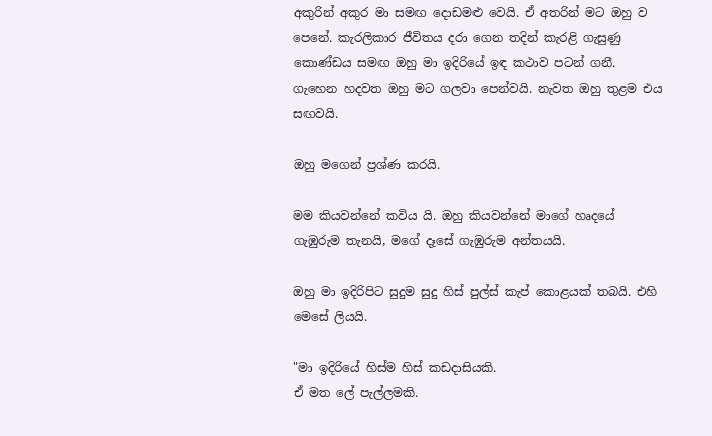අකුරින් අකුර මා සමඟ දොඩමළු වෙයි. ඒ අතරින් මට ඔහු ව පෙනේ. කැරලිකාර ජීවිතය දරා ගෙන තදින් කැරළි ගැසුණු කොණ්ඩය සමඟ ඔහු මා ඉදිරියේ ඉඳ කථාව පටන් ගනී. ගැහෙන හදවත ඔහු මට ගලවා පෙන්වයි. නැවත ඔහු තුළම එය සඟවයි.

ඔහු මගෙන් ප්‍රශ්ණ කරයි.

මම කියවන්නේ කවිය යි. ඔහු කියවන්නේ මාගේ හෘදයේ ගැඹුරුම තැනයි, මගේ දෑසේ ගැඹුරුම අන්තයයි.

ඔහු මා ඉදිරිපිට සුදුම සුදු හිස් පුල්ස් කැප් කොළයක් තබයි. එහි මෙසේ ලියයි.

"මා ඉදිරියේ හිස්ම හිස් කඩදාසියකි.
ඒ මත ලේ පැල්ලමකි.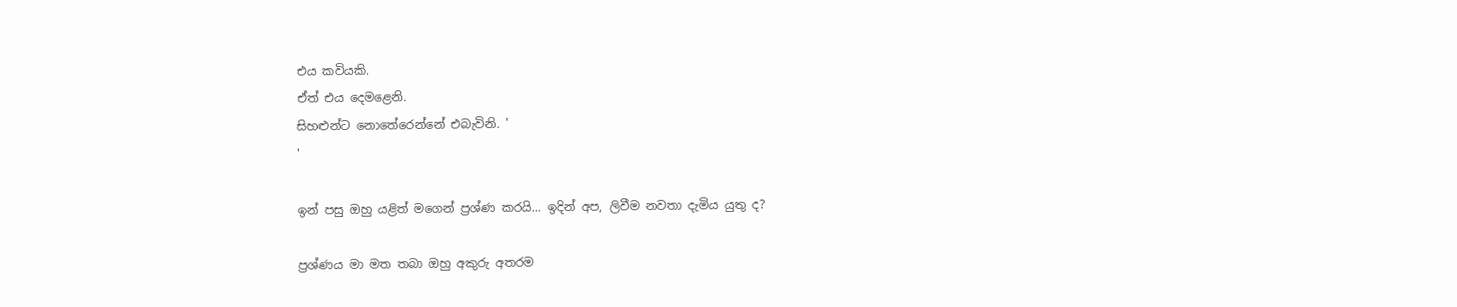එය කවියකි.
ඒත් එය දෙමළෙනි.
සිහළුන්ට නොතේරෙන්නේ එබැවිනි. '
'

ඉන් පසු ඔහු යළිත් මගෙන් ප්‍රශ්ණ කරයි... ඉදින් අප, ලිවීම නවතා දැමිය යුතු ද?

ප්‍රශ්ණය මා මත තබා ඔහු අකුරු අතරම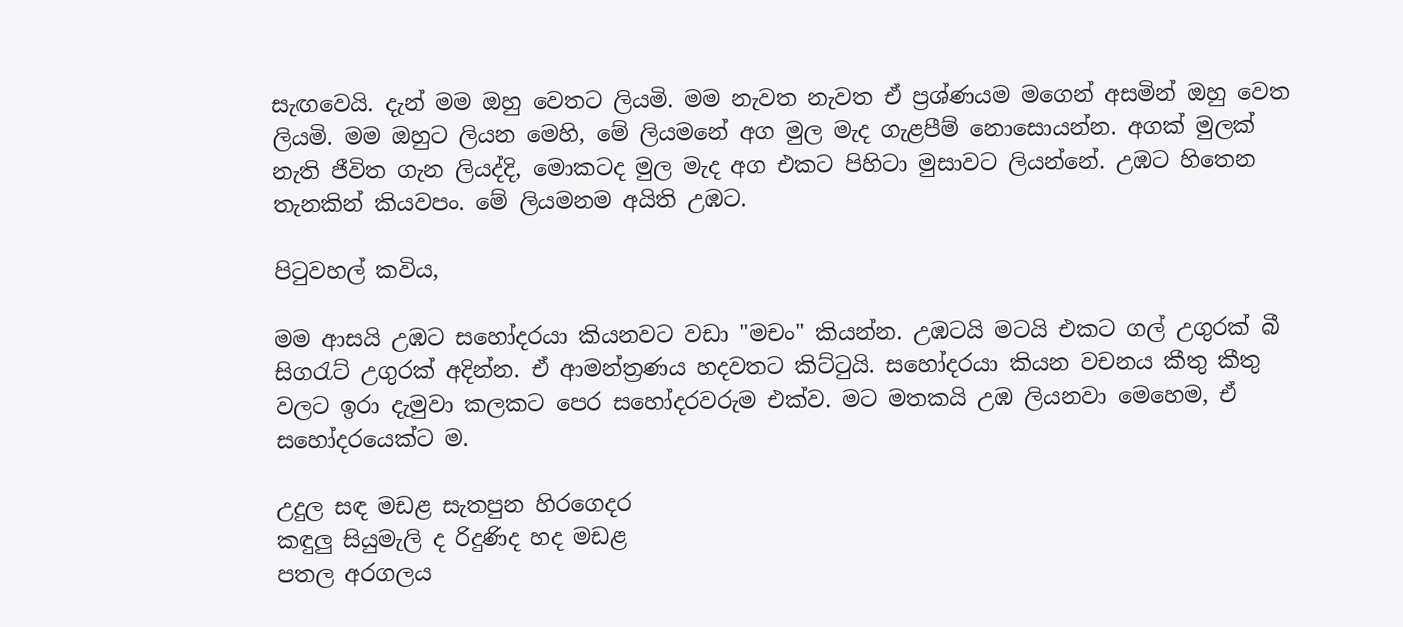සැඟවෙයි. දැන් මම ඔහු වෙතට ලියමි. මම නැවත නැවත ඒ ප්‍රශ්ණයම මගෙන් අසමින් ඔහු වෙත ලියමි. මම ඔහුට ලියන මෙහි, මේ ලියමනේ අග මුල මැද ගැළපීම් නොසොයන්න. අගක් මුලක් නැති ජීවිත ගැන ලියද්දි, මොකටද මුල මැද අග එකට පිහිටා මුසාවට ලියන්නේ. උඹට හිතෙන තැනකින් කියවපං. මේ ලියමනම අයිති උඹට.

පිටුවහල් කවිය,

මම ආසයි උඹට සහෝදරයා කියනවට වඩා "මචං" කියන්න. උඹටයි මටයි එකට ගල් උගුරක් බී සිගරැට් උගුරක් අදින්න. ඒ ආමන්ත්‍රණය හදවතට කිට්ටුයි. සහෝදරයා කියන වචනය කීතු කීතු වලට ඉරා දැමුවා කලකට පෙර සහෝදරවරුම එක්ව. මට මතකයි උඹ ලියනවා මෙහෙම, ඒ සහෝදරයෙක්ට ම.

උදුල සඳ මඩළ සැතපුන හිරගෙදර
කඳුලු සියුමැලි ද රිදුණිද හද මඩළ
පතල අරගලය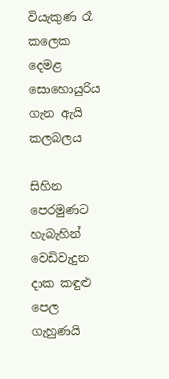වියැකුණ රෑ කලෙක
දෙමළ සොහොයුරිය ගැන ඇයි කලබලය

සිහින පෙරමුණට හැබැහින් වෙඩිවැදුන
දාක කඳුළු පෙල ගැහුණයි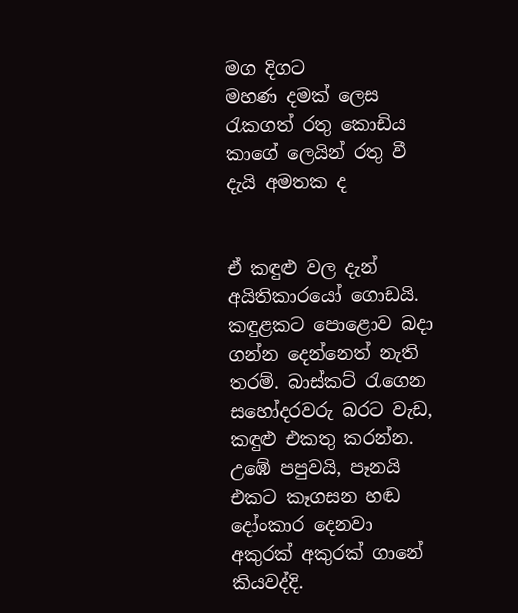මග දිගට
මහණ දමක් ලෙස රැකගත් රතු කොඩිය
කාගේ ලෙයින් රතු වී දැයි අමතක ද


ඒ කඳුළු වල දැන් අයිතිකාරයෝ ගොඩයි. කඳුළකට පොළොව බදා ගන්න දෙන්නෙත් නැති තරම්. බාස්කට් රැගෙන සහෝදරවරු බරට වැඩ, කඳුළු එකතු කරන්න. උඹේ පපුවයි, පෑනයි එකට කෑගසන හඬ දෝංකාර දෙනවා අකුරක් අකුරක් ගානේ කියවද්දි.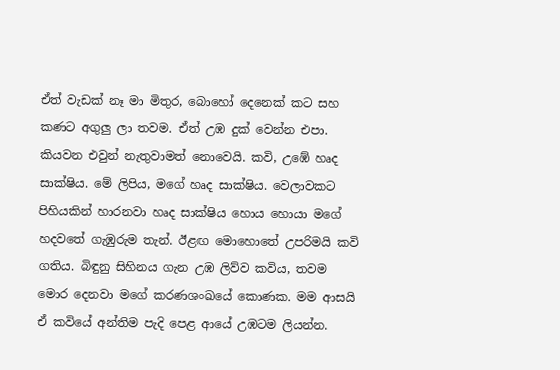ඒත් වැඩක් නෑ මා මිතුර, බොහෝ දෙනෙක් කට සහ කණට අගුලු ලා තවම. ඒත් උඹ දුක් වෙන්න එපා. කියවන එවුන් නැතුවාමත් නොවෙයි. කවි, උඹේ හෘද සාක්ෂිය. මේ ලිපිය, මගේ හෘද සාක්ෂිය. වෙලාවකට පිහියකින් හාරනවා හෘද සාක්ෂිය හොය හොයා මගේ හදවතේ ගැඹුරුම තැන්. ඊළඟ මොහොතේ උපරිමයි කවි ගතිය. බිඳුනු සිහිනය ගැන උඹ ලිව්ව කවිය, තවම මොර දෙනවා මගේ කරණශංඛයේ කොණක. මම ආසයි ඒ කවියේ අන්තිම පැදි පෙළ ආයේ උඹටම ලියන්න.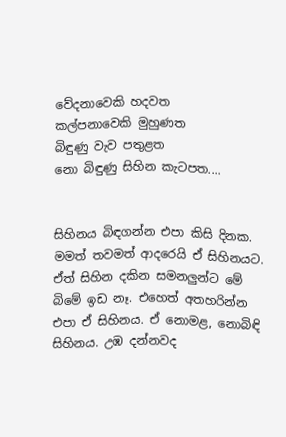වේදනාවෙකි හදවත
කල්පනාවෙකි මුහුණත
බිඳුණු වැව පතුළත
නො බිඳුණු සිහින කැටපත....


සිහිනය බිඳගන්න එපා කිසි දිනක. මමත් තවමත් ආදරෙයි ඒ සිහිනයට. ඒත් සිහින දකින සමනලුන්ට මේ බිමේ ඉඩ නෑ. එහෙත් අතහරින්න එපා ඒ සිහිනය. ඒ නොමළ, නොබිඳි සිහිනය. උඹ දන්නවද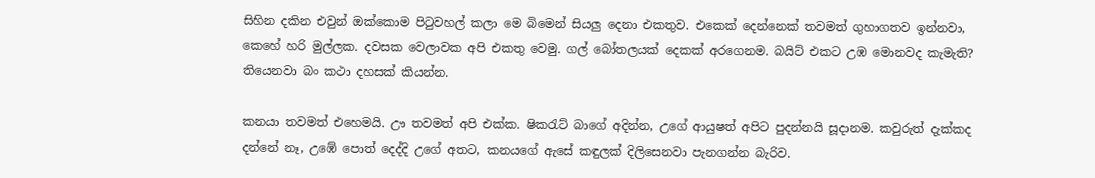සිහින දකින එවුන් ඔක්කොම පිටුවහල් කලා මෙ බිමෙන් සියලු දෙනා එකතුව. එකෙක් දෙන්නෙක් තවමත් ගුහාගතව ඉන්නවා, කෙහේ හරි මුල්ලක. දවසක වෙලාවක අපි එකතු වෙමු. ගල් බෝතලයක් දෙකක් අරගෙනම. බයිට් එකට උඹ මොනවද කැමැති? තියෙනවා බං කථා දහසක් කියන්න.

කනයා තවමත් එහෙමයි. ඌ තවමත් අපි එක්ක. ෂිකරැට් බාගේ අදින්න, උගේ ආයුෂත් අපිට පුදන්නයි සූදානම. කවුරුත් දැක්කද දන්නේ නෑ, උඹේ පොත් දෙද්දි උගේ අතට, කනයගේ ඇසේ කඳුලක් දිලිසෙනවා පැනගන්න බැරිව.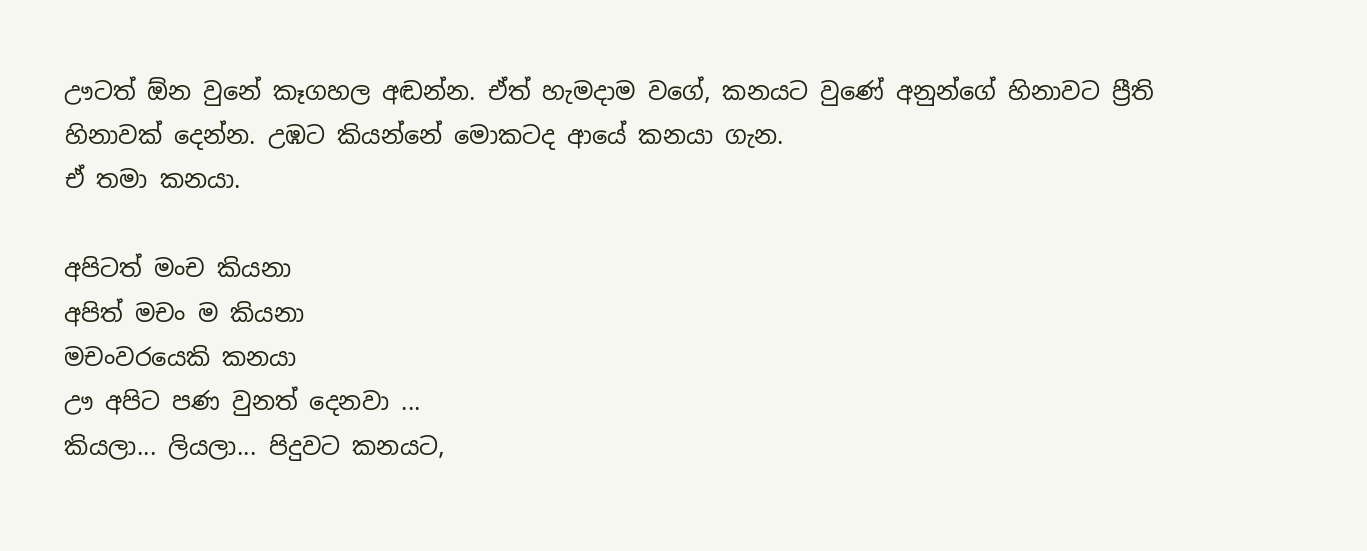ඌටත් ඕන වුනේ කෑගහල අඬන්න. ඒත් හැමදාම වගේ, කනයට වුණේ අනුන්ගේ හිනාවට ප්‍රීති හිනාවක් දෙන්න. උඹට කියන්නේ මොකටද ආයේ කනයා ගැන.
ඒ තමා කනයා.

අපිටත් මංච කියනා
අපිත් මචං ම කියනා
මචංවරයෙකි කනයා
ඌ අපිට පණ වුනත් දෙනවා ...
කියලා... ලියලා... පිදුවට කනයට,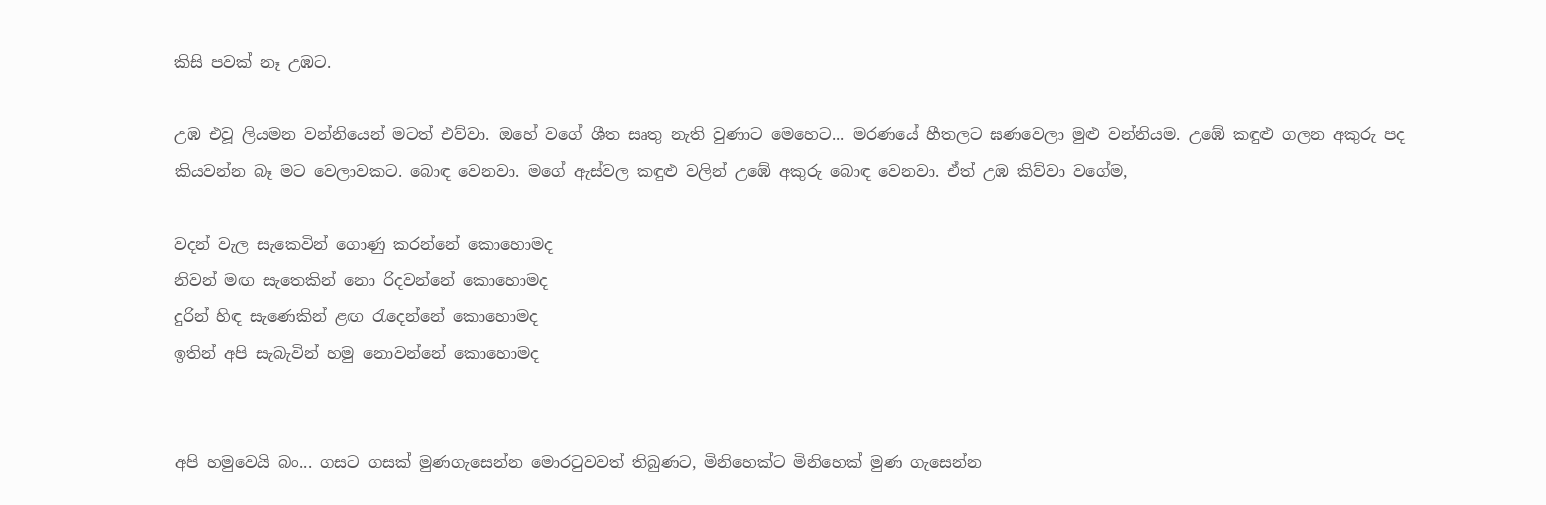කිසි පවක් නෑ උඹට.

උඹ එවූ ලියමන වන්නියෙන් මටත් එව්වා. ඔහේ වගේ ශීත සෘතු නැති වුණාට මෙහෙට... මරණයේ හීතලට ඝණවෙලා මුළු වන්නියම. උඹේ කඳුළු ගලන අකුරු පද කියවන්න බෑ මට වෙලාවකට. බොඳ වෙනවා. මගේ ඇස්වල කඳුළු වලින් උඹේ අකුරු බොඳ වෙනවා. ඒත් උඹ කිව්වා වගේම,

වදන් වැල සැකෙවින් ගොණු කරන්නේ කොහොමද
නිවන් මඟ සැතෙකින් නො රිදවන්නේ කොහොමද
දුරින් හිඳ සැණෙකින් ළඟ රැදෙන්නේ කොහොමද
ඉතින් අපි සැබැවින් හමු නොවන්නේ කොහොමද


අපි හමුවෙයි බං... ගසට ගසක් මුණගැසෙන්න මොරටුවවත් තිබුණට, මිනිහෙක්ට මිනිහෙක් මුණ ගැසෙන්න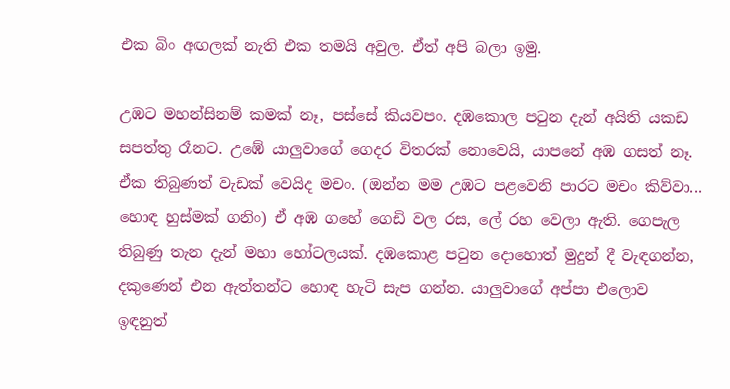එක බිං අඟලක් නැති එක තමයි අවුල. ඒත් අපි බලා ඉමු.

උඹට මහන්සිනම් කමක් නෑ, පස්සේ කියවපං. දඹකොල පටුන දැන් අයිති යකඩ සපත්තු රෑනට. උඹේ යාලුවාගේ ගෙදර විතරක් නොවෙයි, යාපනේ අඹ ගසත් නෑ. ඒක තිබුණත් වැඩක් වෙයිද මචං. (ඔන්න මම උඹට පළවෙනි පාරට මචං කිව්වා... හොඳ හුස්මක් ගනිං) ඒ අඹ ගහේ ගෙඩි වල රස, ලේ රහ වෙලා ඇති. ගෙපැල තිබුණු තැන දැන් මහා හෝටලයක්. දඹකොළ පටුන දොහොත් මුදුන් දී වැඳගන්න, දකුණෙන් එන ඇත්තන්ට හොඳ හැටි සැප ගන්න. යාලුවාගේ අප්පා එලොව ඉඳනුත්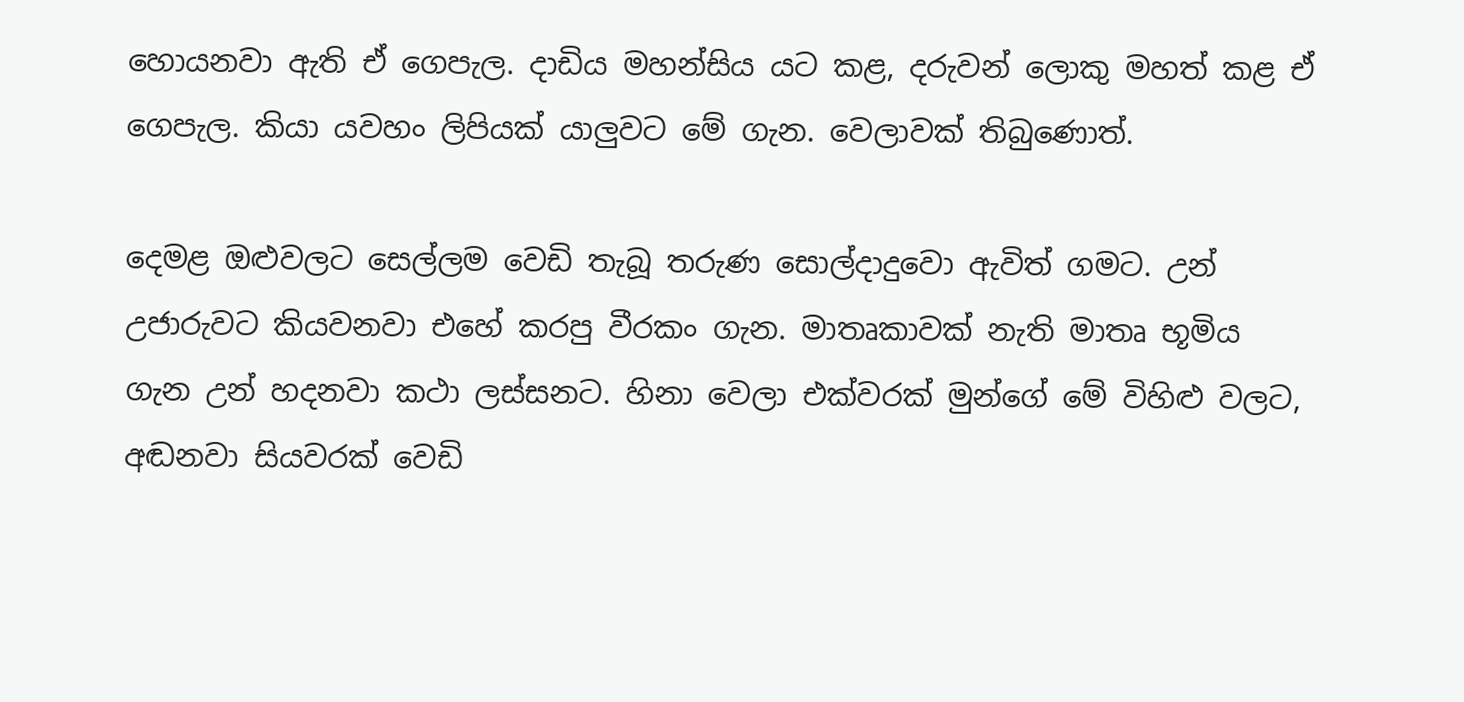හොයනවා ඇති ඒ ගෙපැල. දාඩිය මහන්සිය යට කළ, දරුවන් ලොකු මහත් කළ ඒ ගෙපැල. කියා යවහං ලිපියක් යාලුවට මේ ගැන. වෙලාවක් තිබුණොත්.

දෙමළ ඔළුවලට සෙල්ලම වෙඩි තැබූ තරුණ සොල්දාදුවො ඇවිත් ගමට. උන් උජාරුවට කියවනවා එහේ කරපු වීරකං ගැන. මාතෘකාවක් නැති මාතෘ භූමිය ගැන උන් හදනවා කථා ලස්සනට. හිනා වෙලා එක්වරක් මුන්ගේ මේ විහිළු වලට, අඬනවා සියවරක් වෙඩි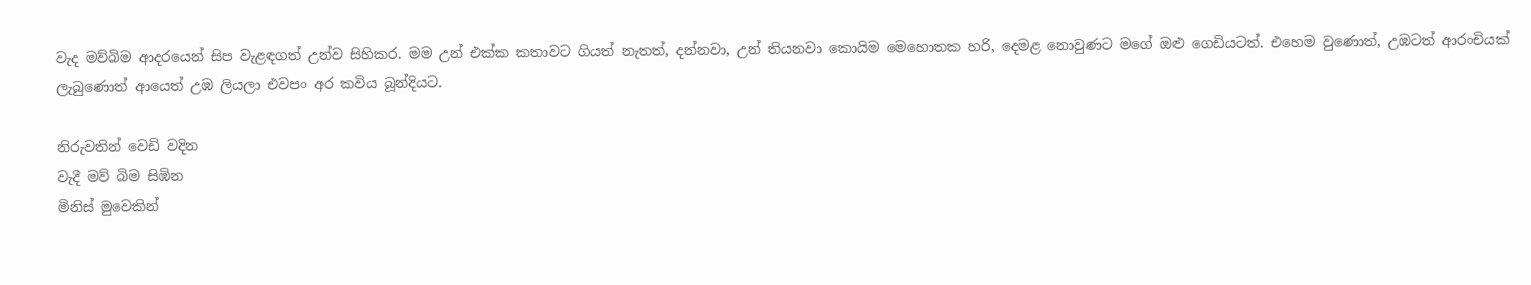වැද මව්බිම ආදරයෙන් සිප වැළඳගත් උන්ව සිහිකර. මම උන් එක්ක කතාවට ගියත් නැතත්, දන්නවා, උන් තියනවා කොයිම මෙහොතක හරි, දෙමළ නොවුණට මගේ ඔළු ගෙඩියටත්. එහෙම වුණොත්, උඹටත් ආරංචියක් ලැබුණොත් ආයෙත් උඹ ලියලා එවපං අර කවිය බූන්දියට.

නිරුවතින් වෙඩි වදින
වැදී මව් බිම සිඹින
මිනිස් මුවෙකින්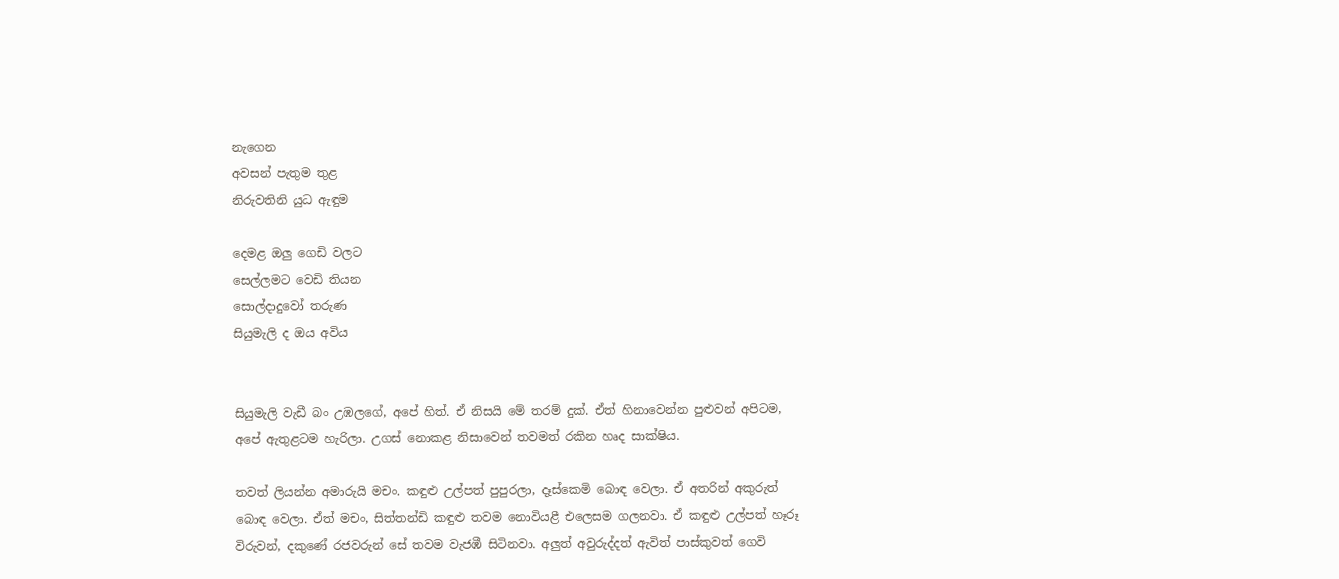නැගෙන
අවසන් පැතුම තුළ
නිරුවතිනි යුධ ඇඳුම

දෙමළ ඔලු ගෙඩි වලට
සෙල්ලමට වෙඩි තියන
සොල්දාදුවෝ තරුණ
සියුමැලි ද ඔය අවිය


සියුමැලි වැඩී බං උඹලගේ, අපේ හිත්. ඒ නිසයි මේ තරම් දුක්. ඒත් හිනාවෙන්න පුළුවන් අපිටම, අපේ ඇතුළටම හැරිලා. උගස් නොකළ නිසාවෙන් තවමත් රකින හෘද සාක්ෂිය.

තවත් ලියන්න අමාරුයි මචං. කඳුළු උල්පත් පුපුරලා, දෑස්කෙමි බොඳ වෙලා. ඒ අතරින් අකුරුත් බොඳ වෙලා. ඒත් මචං, සිත්තන්ඩි කඳුළු තවම නොවියළී එලෙසම ගලනවා. ඒ කඳුළු උල්පත් හෑරූ විරුවන්, දකුණේ රජවරුන් සේ තවම වැජඹී සිටිනවා. අලුත් අවුරුද්දත් ඇවිත් පාස්කුවත් ගෙවි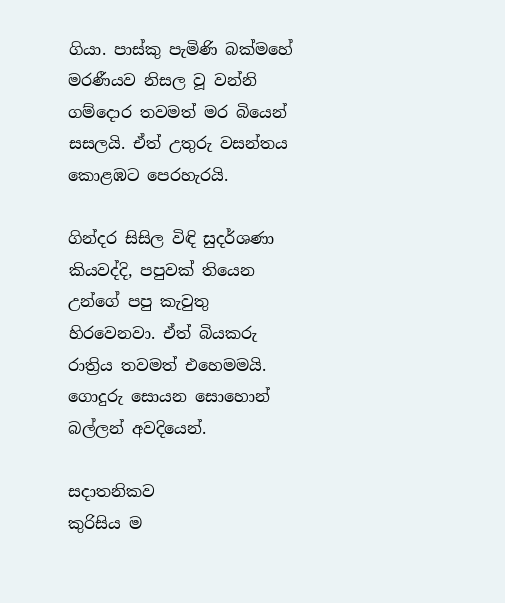ගියා. පාස්කු පැමිණි බක්මහේ මරණීයව නිසල වූ වන්නි ගම්දොර තවමත් මර බියෙන් සසලයි. ඒත් උතුරු වසන්තය කොළඹට පෙරහැරයි.

ගින්දර සිසිල විඳි සුදර්ශණා කියවද්දි, පපුවක් තියෙන උන්ගේ පපු කැවුතු හිරවෙනවා. ඒත් බියකරු රාත්‍රිය තවමත් එහෙමමයි. ගොදුරු සොයන සොහොන් බල්ලන් අවදියෙන්.

සදාතනිකව
කුරිසිය ම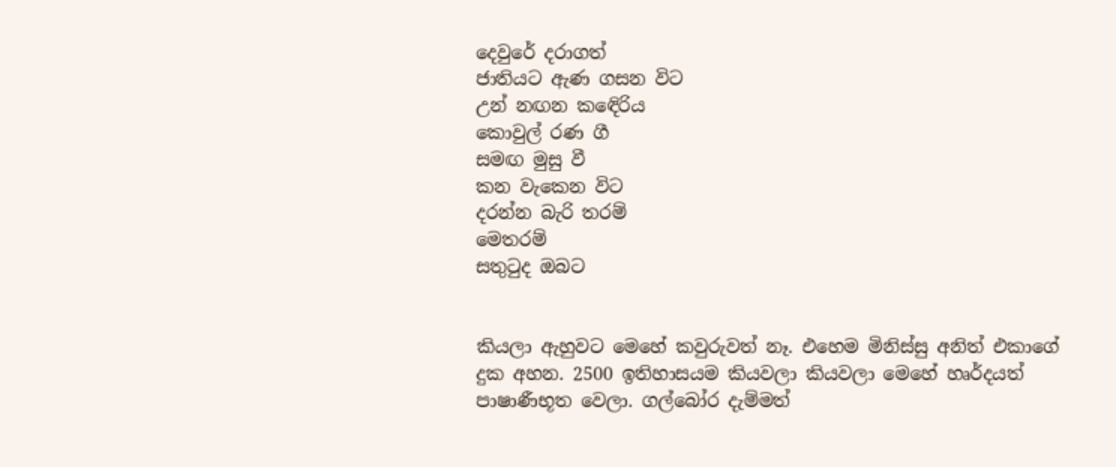දෙවුරේ දරාගත්
ජාතියට ඇණ ගසන විට
උන් නඟන කඳෙිරිය
කොවුල් රණ ගී
සමඟ මුසු වී
කන වැකෙන විට
දරන්න බැරි තරම්
මෙතරම්
සතුටුද ඔබට


කියලා ඇහුවට මෙහේ කවුරුවත් නෑ. එහෙම මිනිස්සු අනිත් එකාගේ දුක අහන. 2500 ඉතිහාසයම කියවලා කියවලා මෙහේ හෘර්දයත් පාෂාණීභූත වෙලා. ගල්බෝර දැම්මත්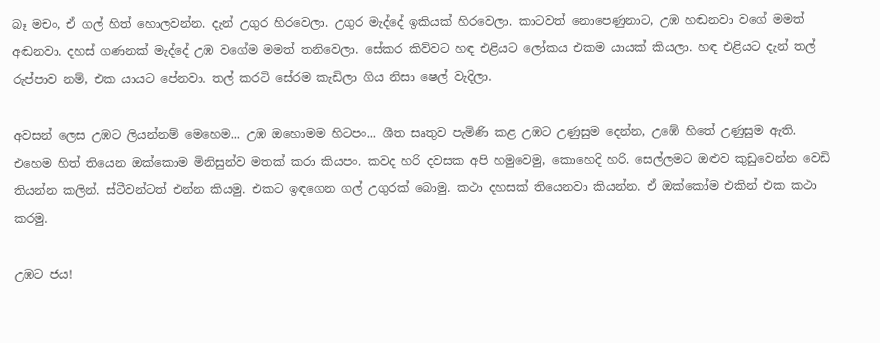බෑ මචං, ඒ ගල් හිත් හොලවන්න. දැන් උගුර හිරවෙලා. උගුර මැද්දේ ඉකියක් හිරවෙලා. කාටවත් නොපෙණුනාට, උඹ හඬනවා වගේ මමත් අඬනවා. දහස් ගණනක් මැද්දේ උඹ වගේම මමත් තනිවෙලා. සේකර කිව්වට හඳ එළියට ලෝකය එකම යායක් කියලා. හඳ එළියට දැන් තල් රුප්පාව නම්, එක යායට පේනවා. තල් කරටි සේරම කැඩිලා ගිය නිසා ෂෙල් වැදිලා.

අවසන් ලෙස උඹට ලියන්නම් මෙහෙම... උඹ ඔහොමම හිටපං... ශීත සෘතුව පැමිණි කළ උඹට උණුසුම දෙන්න, උඹේ හිතේ උණුසුම ඇති. එහෙම හිත් තියෙන ඔක්කොම මිනිසුන්ව මතක් කරා කියපං. කවද හරි දවසක අපි හමුවෙමු, කොහෙදි හරි. සෙල්ලමට ඔළුව කුඩුවෙන්න වෙඩි තියන්න කලින්. ස්ටීවන්ටත් එන්න කියමු. එකට ඉඳගෙන ගල් උගුරක් බොමු. කථා දහසක් තියෙනවා කියන්න. ඒ ඔක්කෝම එකින් එක කථා කරමු.

උඹට ජය!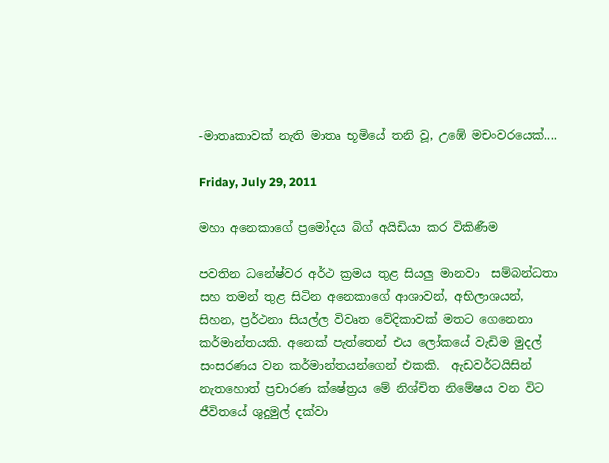-මාතෘකාවක් නැති මාතෘ භූමියේ තනි වූ, උඹේ මචංවරයෙක්....

Friday, July 29, 2011

මහා අනෙකාගේ ප්‍රමෝදය බිග් අයිඩියා කර විකිණීම

පවතින ධනේෂ්වර අර්ථ ක්‍රමය තුළ සියලු මානවා  සම්බන්ධතා සහ තමන් තුළ සිටින අනෙකාගේ ආශාවන්, අභිලාශයන්, සිහන, ප්‍රර්ථනා සියල්ල විවෘත වේදිකාවක් මතට ගෙනෙනා කර්මාන්තයකි. අනෙක් පැත්තෙන් එය ලෝකයේ වැඩිම මුදල් සංසරණය වන කර්මාන්තයන්ගෙන් එකකි.  ඇඩවර්ටයිසින් නැතහොත් ප්‍රචාරණ ක්ෂේත්‍රය මේ නිශ්චිත නිමේෂය වන විට ජීවිතයේ ශුදුමුල් දක්වා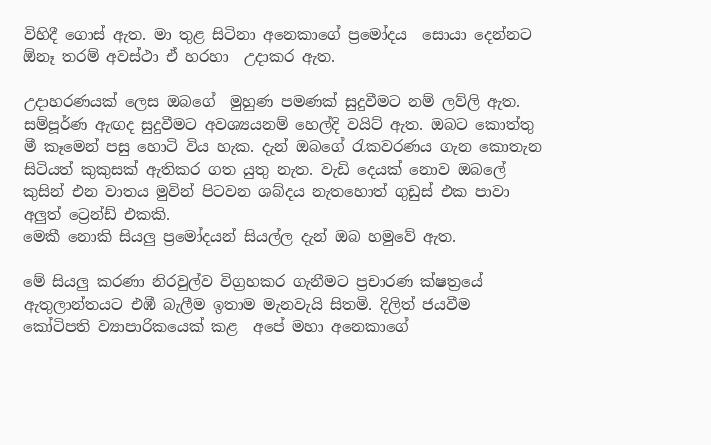විහිදී ගොස් ඇත. මා තුළ සිටිනා අනෙකාගේ ප්‍රමෝදය  සොයා දෙන්නට ඕනෑ තරම් අවස්ථා ඒ හරහා  උදාකර ඇත.

උදාහරණයක් ලෙස ඔබගේ  මුහුණ පමණක් සුදුවීමට නම් ලව්ලි ඇත. සම්පූර්ණ ඇඟද සුදුවීමට අවශ්‍යයනම් හෙල්දි වයිට් ඇත. ඔබට කොත්තු මී කෑමෙන් පසු හොටි විය හැක. දැන් ඔබගේ රැකවරණය ගැන කොතැන සිටියත් කුකුසක් ඇතිකර ගත යුතු නැත. වැඩි දෙයක් නොව ඔබලේ කුසින් එන වාතය මුවින් පිටවන ශබ්දය නැතහොත් ගුඩුස් එක පාවා අලුත් ට්‍රෙන්ඩ් එකකි.
මෙකී නොකි සියලු ප්‍රමෝදයන් සියල්ල දැන් ඔබ හමුවේ ඇත.

මේ සියලු කරණා නිරවුල්ව විග්‍රහකර ගැනීමට ප්‍රචාරණ ක්ෂත්‍රයේ ඇතුලාන්තයට එඹී බැලීම ඉතාම මැනවැයි සිතමි. දිලිත් ජයවීම කෝටිපති ව්‍යාපාරිකයෙක් කළ  අපේ මහා අනෙකාගේ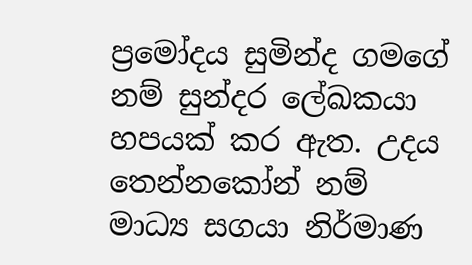ප්‍රමෝදය සුමින්ද ගමගේ නම් සුන්දර ලේඛකයා හපයක් කර ඇත. උදය තෙන්නකෝන් නම්  මාධ්‍ය සගයා නිර්මාණ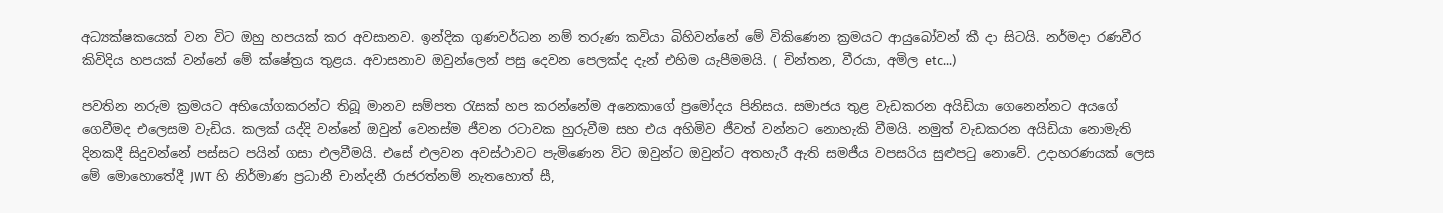අධ්‍යක්ෂකයෙක් වන විට ඔහු හපයක් කර අවසානව. ඉන්දික ගුණවර්ධන නම් තරුණ කවියා බිහිවන්නේ මේ විකිණෙන ක්‍රමයට ආයුබෝවන් කී දා සිටයි. නර්මදා රණවීර කිවිදිය හපයක් වන්නේ මේ ක්ෂේත්‍රය තුළය. අවාසනාව ඔවුන්ලෙන් පසු දෙවන පෙලක්ද දැන් එහිම යැපීමමයි. ( චින්තන, වීරයා, අමිල etc...)

පවතින නරුම ක්‍රමයට අභියෝගකරන්ට තිබූ මානව සම්පත රැසක් හප කරන්නේම අනෙකාගේ ප්‍රමෝදය පිනිසය. සමාජය තුළ වැඩකරන අයිඩියා ගෙනෙන්නට අයගේ ගෙවීමද එලෙසම වැඩිය. කලක් යද්දි වන්නේ ඔවුන් වෙනස්ම ජීවන රටාවක හුරුවීම සහ එය අහිමිව ජීවත් වන්නට නොහැකි වීමයි. නමුත් වැඩකරන අයිඩියා නොමැති දිනකදී සිදුවන්නේ පස්සට පයින් ගසා එලවීමයි. එසේ එලවන අවස්ථාවට පැමිණෙන විට ඔවුන්ට ඔවුන්ට අතහැරී ඇති සමජීය වපසරිය සුළුපටු නොවේ. උදාහරණයක් ලෙස මේ මොහොතේදී JWT හි නිර්මාණ ප්‍රධානී චාන්දනී රාජරත්නම් නැතහොත් සී,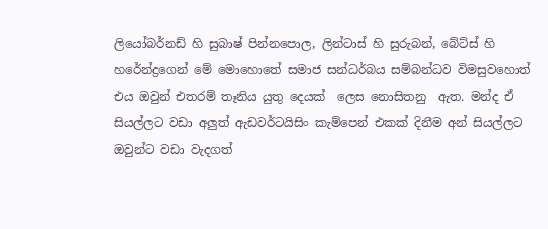ලියෝබර්නඩ් හි සුබාෂ් පින්නපොල, ලින්ටාස් හි සුරුබන්, බේට්ස් හි හරේන්ද්‍රගෙන් මේ මොහොතේ සමාජ සන්ධර්බය සම්බන්ධව විමසුවහොත් එය ඔවුන් එතරම් තෑනිය යුතු දෙයක්  ලෙස නොසිතනු  ඇත. මන්ද ඒ සියල්ලට වඩා අලුත් ඇඩවර්ටයිසිං කැම්පෙන් එකක් දිනීම අන් සියල්ලට ඔවුන්ට වඩා වැදගත්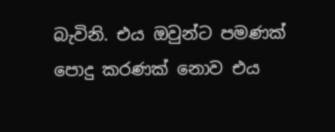බැවිනි. එය ඔවුන්ට පමණක් පොදු කරණක් නොව එය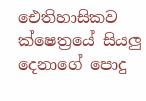ඓතිහාසිකව ක්ෂෙත්‍රයේ සියලු දෙනාගේ පොදු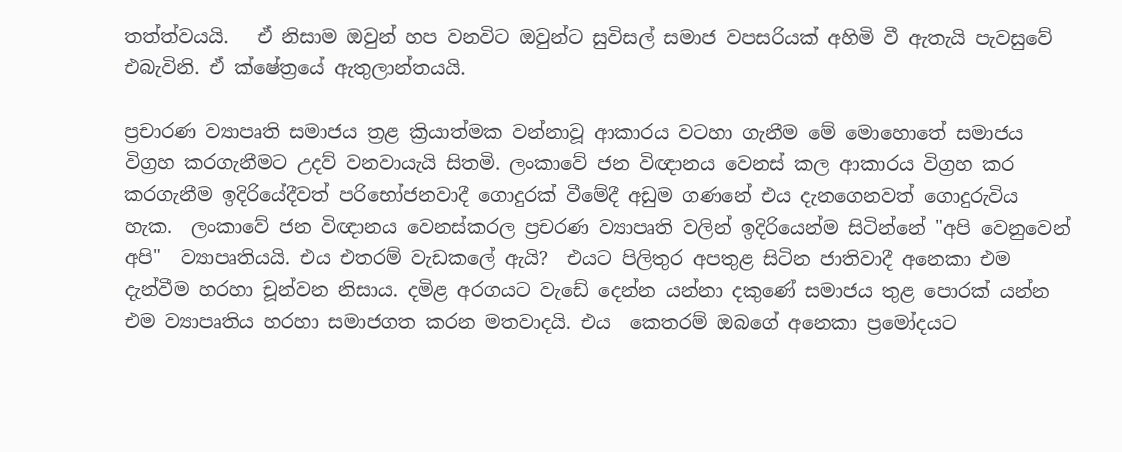තත්ත්වයයි.   ඒ නිසාම ඔවුන් හප වනවිට ඔවුන්ට සුවිසල් සමාජ වපසරියක් අහිමි වී ඇතැයි පැවසුවේ එබැවිනි. ඒ ක්ෂේත්‍රයේ ඇතුලාන්තයයි.

ප්‍රචාරණ ව්‍යාපෘති සමාජය ත්‍රළ ක්‍රියාත්මක වන්නාවූ ආකාරය වටහා ගැනීම මේ මොහොතේ සමාජය විග්‍රහ කරගැනීමට උදව් වනවායැයි සිතමි. ලංකාවේ ජන විඥානය වෙනස් කල ආකාරය විග්‍රහ කර කරගැනීම ඉදිරියේදීවත් පරිභෝජනවාදී ගොදුරක් වීමේදී අඩුම ගණනේ එය දැනගෙනවත් ගොදුරුවිය හැක.  ලංකාවේ ජන විඥානය වෙනස්කරල ප්‍රචරණ ව්‍යාපෘති වලින් ඉදිරියෙන්ම සිටින්නේ "අපි වෙනුවෙන් අපි"  ව්‍යාපෘතියයි. එය එතරම් වැඩකලේ ඇයි?  එයට පිලිතුර අපතුළ සිටින ජාතිවාදී අනෙකා එම දැන්වීම හරහා චූන්වන නිසාය. දමිළ අරගයට වැඩේ දෙන්න යන්නා දකුණේ සමාජය තුළ පොරක් යන්න එම ව්‍යාපෘතිය හරහා සමාජගත කරන මතවාදයි. එය  කෙතරම් ඔබගේ අනෙකා ප්‍රමෝදයට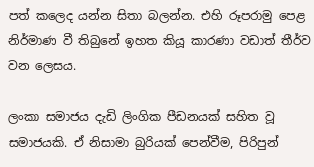පත් කලෙද යන්න සිතා බලන්න. එහි රූපරාමු පෙළ නිර්මාණ වී තිබුනේ ඉහත කියූ කාරණා වඩාත් තීර්ව වන ලෙසය.

ලංකා සමාජය දැඩි ලිංගික පීඩනයක් සහිත වූ සමාජයකි. ඒ නිසාමා බුරියක් පෙන්වීම, පිරිපුන්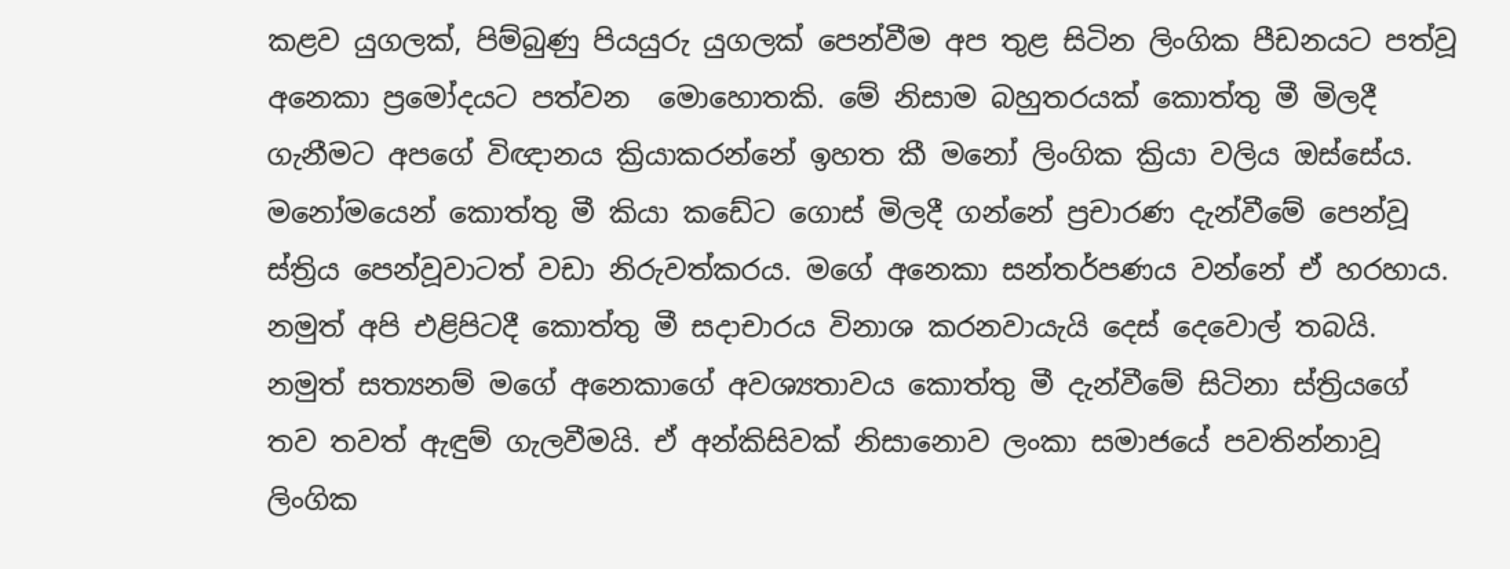කළව යුගලක්, පිම්බුණු පියයුරු යුගලක් පෙන්වීම අප තුළ සිටින ලිංගික පීඩනයට පත්වූ අනෙකා ප්‍රමෝදයට පත්වන  මොහොතකි. මේ නිසාම බහුතරයක් කොත්තු මී මිලදී ගැනීමට අපගේ විඥානය ක්‍රියාකරන්නේ ඉහත කී මනෝ ලිංගික ක්‍රියා වලිය ඔස්සේය. මනෝමයෙන් කොත්තු මී කියා කඩේට ගොස් මිලදී ගන්නේ ප්‍රචාරණ දැන්වීමේ පෙන්වූ ස්ත්‍රිය පෙන්වූවාටත් වඩා නිරුවත්කරය. මගේ අනෙකා සන්තර්පණය වන්නේ ඒ හරහාය. නමුත් අපි එළිපිටදී කොත්තු මී සදාචාරය විනාශ කරනවායැයි දෙස් දෙවොල් තබයි. නමුත් සත්‍යනම් මගේ අනෙකාගේ අවශ්‍යතාවය කොත්තු මී දැන්වීමේ සිටිනා ස්ත්‍රියගේ තව තවත් ඇඳුම් ගැලවීමයි. ඒ අන්කිසිවක් නිසානොව ලංකා සමාජයේ පවතින්නාවූ ලිංගික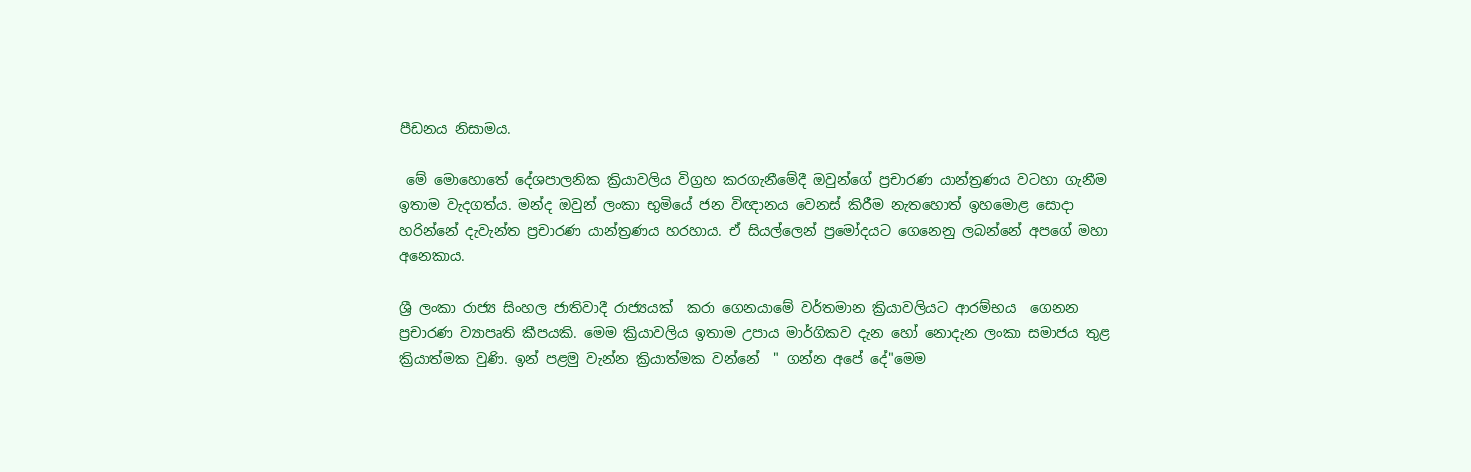පීඩනය නිසාමය.

 මේ මොහොතේ දේශපාලනික ක්‍රියාවලිය විග්‍රහ කරගැනීමේදී ඔවුන්ගේ ප්‍රචාරණ යාන්ත්‍රණය වටහා ගැනීම ඉතාම වැදගත්ය. මන්ද ඔවුන් ලංකා භුමියේ ජන විඥානය වෙනස් කිරීම නැතහොත් ඉහමොළ සොදා හරින්නේ දැවැන්ත ප්‍රචාරණ යාන්ත්‍රණය හරහාය. ඒ සියල්ලෙන් ප්‍රමෝදයට ගෙනෙනු ලබන්නේ අපගේ මහා අනෙකාය.

ශ්‍රී ලංකා රාජ්‍ය සිංහල ජාතිවාදී රාජ්‍යයක්  කරා ගෙනයාමේ වර්තමාන ක්‍රියාවලියට ආරම්භය  ගෙනන ප්‍රචාරණ ව්‍යාපෘති කීපයකි. මෙම ක්‍රියාවලිය ඉතාම උපාය මාර්ගිකව දැන හෝ නොදැන ලංකා සමාජය තුළ ක්‍රියාත්මක වුණි. ඉන් පළමු වැන්න ක්‍රියාත්මක වන්නේ  " ගන්න අපේ දේ"මෙම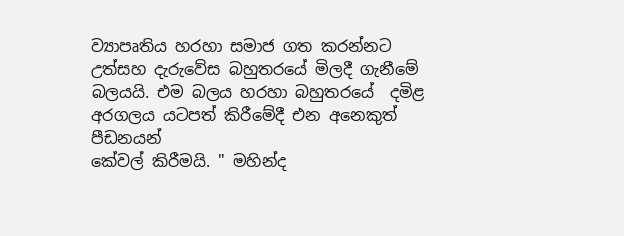ව්‍යාපෘතිය හරහා සමාජ ගත කරන්නට උත්සහ දැරුවේස බහුතරයේ මිලදී ගැනීමේ බලයයි. එම බලය හරහා බහුතරයේ  දමිළ  අරගලය යටපත් කිරීමේදී එන අනෙකුත් පීඩනයන්
කේවල් කිරීමයි. " මහින්ද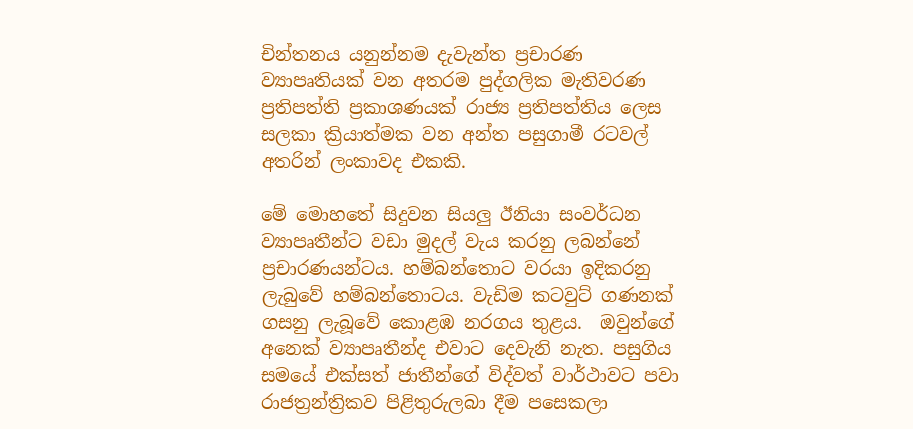චින්තනය යනුන්නම දැවැන්ත ප්‍රචාරණ ව්‍යාපෘතියක් වන අතරම පුද්ගලික මැතිවරණ ප්‍රතිපත්ති ප්‍රකාශණයක් රාජ්‍ය ප්‍රතිපත්තිය ලෙස සලකා ක්‍රියාත්මක වන අන්ත පසුගාමී රටවල් අතරින් ලංකාවද එකකි.

මේ මොහතේ සිදුවන සියලු ඊනියා සංවර්ධන ව්‍යාපෘතීන්ට වඩා මුදල් වැය කරනු ලබන්නේ ප්‍රචාරණයන්ටය. හම්බන්තොට වරයා ඉදිකරනු ලැබුවේ හම්බන්තොටය. වැඩිම කටවුට් ගණනක් ගසනු ලැබූවේ කොළඹ නරගය තුළය.  ඔවුන්ගේ අනෙක් ව්‍යාපෘතීන්ද එවාට දෙවැනි නැත. පසුගිය සමයේ එක්සත් ජාතීන්ගේ විද්වත් වාර්ථාවට පවා රාජත්‍රන්ත්‍රිකව පිළිතුරුලබා දීම පසෙකලා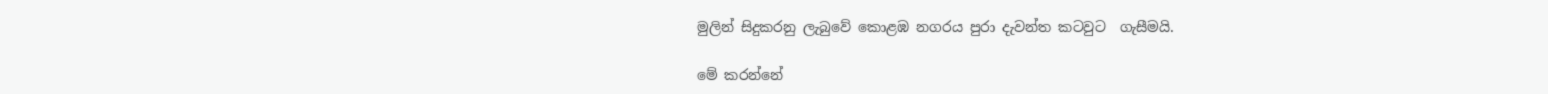මුලින් සිදුකරනු ලැබුවේ කොළඹ නගරය පුරා දැවන්ත කටවුට  ගැසීමයි.

මේ කරන්නේ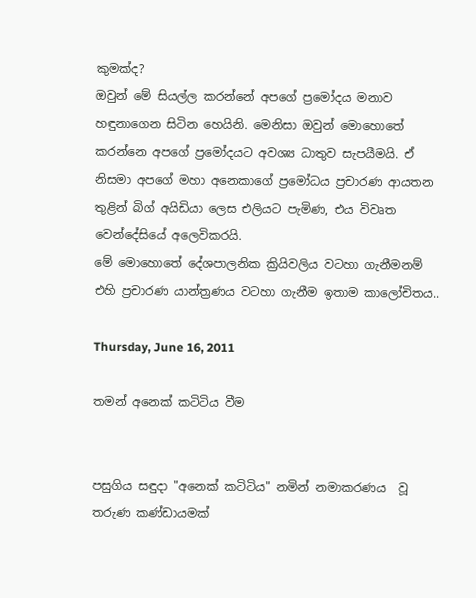කුමක්ද?
ඔවුන් මේ සියල්ල කරන්නේ අපගේ ප්‍රමෝදය මනාව හඳුනාගෙන සිටින හෙයිනි. මෙනිසා ඔවුන් මොහොතේ කරන්නෙ අපගේ ප්‍රමෝදයට අවශ්‍ය ධාතුව සැපයීමයි. ඒ නිසමා අපගේ මහා අනෙකාගේ ප්‍රමෝධය ප්‍රචාරණ ආයතන තුළින් බිග් අයිඩියා ලෙස එලියට පැමිණ, එය විවෘත වෙන්දේසියේ අලෙවිකරයි.
මේ මොහොතේ දේශපාලනික ක්‍රියිවලිය වටහා ගැනීමනම් එහි ප්‍රචාරණ යාන්ත්‍රණය වටහා ගැනීම ඉතාම කාලෝචිතය..

Thursday, June 16, 2011

තමන් අනෙක් කටිටිය වීම


පසුගිය සඳුදා "අනෙක් කටිටිය" නමින් නමාකරණය  වූ තරුණ කණ්ඩායමක්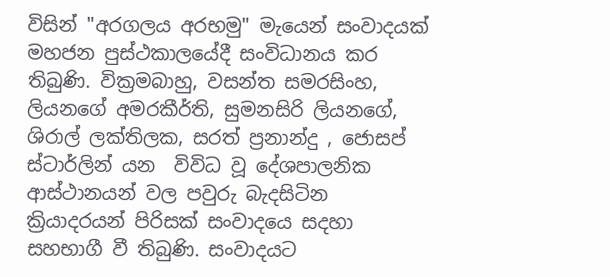විසින් "අරගලය අරභමු" මැයෙන් සංවාදයක් මහජන පුස්ථකාලයේදී සංවිධානය කර තිබුණි. වික්‍රමබාහු, වසන්ත සමරසිංහ, ලියනගේ අමරකීර්ති, සුමනසිරි ලියනගේ, ශිරාල් ලක්තිලක, සරත් ප්‍රනාන්දු , ජොසප් ස්ටාර්ලින් යන  විවිධ වූ දේශපාලනික ආස්ථානයන් වල පවුරු බැදසිටින ක්‍රියාදරයන් පිරිසක් සංවාදයෙ සදහා සහභාගී වී තිබුණි. සංවාදයට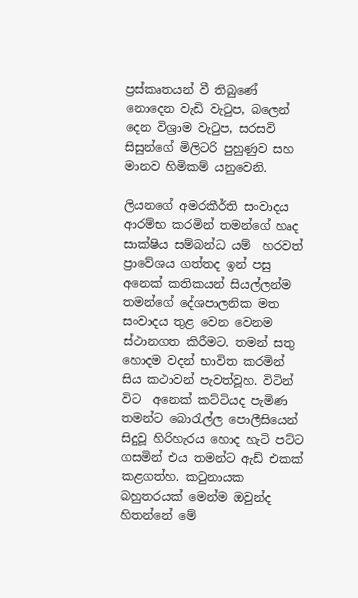ප්‍රස්කෘතයන් වී තිබුණේ නොදෙන වැඩි වැටුප, බලෙන් දෙන විශ්‍රාම වැටුප, සරසවි සිසුන්ගේ මිලිටරි පුහුණුව සහ මානව හිමිකම් යනුවෙනි.

ලියනගේ අමරකීර්ති සංවාදය ආරම්භ කරමින් තමන්ගේ හෘද සාක්ෂිය සම්බන්ධ යම්  හරවත්  ප්‍රාවේශය ගත්තද ඉන් පසු අනෙක් කතිකයන් සියල්ලන්ම තමන්ගේ දේශපාලනික මත සංවාදය තුළ වෙන වෙනම ස්ථානගත කිරීමට. තමන් සතු හොදම වදන් භාවිත කරමින් සිය කථාවන් පැවත්වූහ. විටින් විට  අනෙක් කට්ටියද පැමිණ තමන්ට බොරැල්ල පොලීසියෙන් සිදුවූ හිරිහැරය හොද හැටි පට්ට ගසමින් එය තමන්ට ඇඩ් එකක් කළගත්හ. කටුනායක බහුතරයක් මෙන්ම ඔවුන්ද හිතන්නේ මේ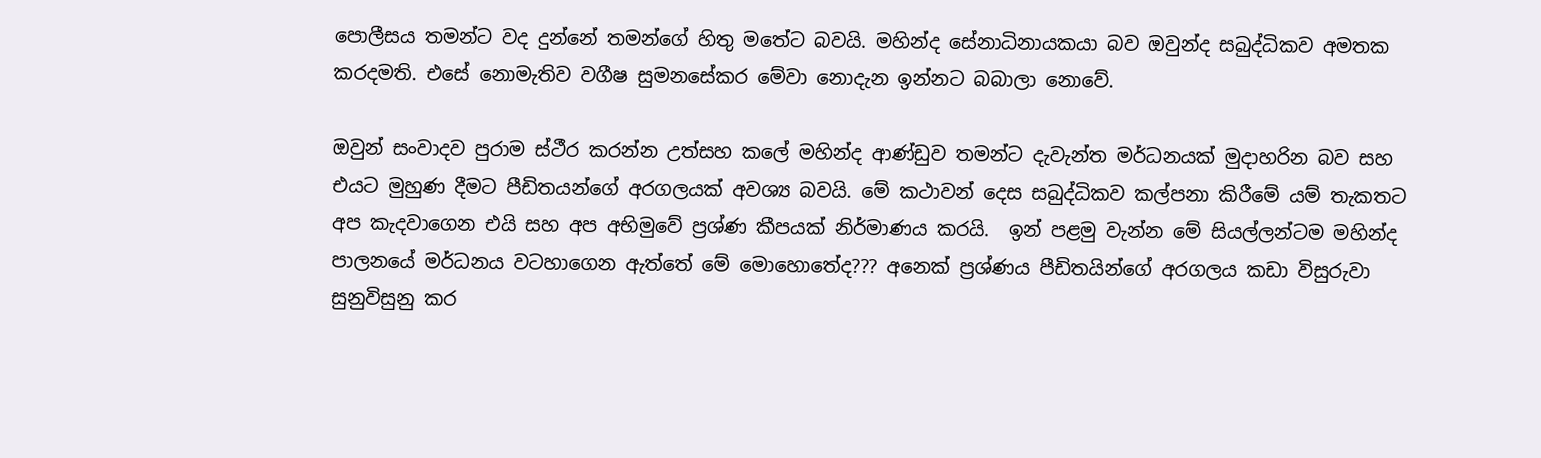පොලීසය තමන්ට වද දුන්නේ තමන්ගේ හිතු මතේට බවයි. මහින්ද සේනාධිනායකයා බව ඔවුන්ද සබුද්ධිකව අමතක කරදමති. එසේ නොමැතිව වගීෂ සුමනසේකර මේවා නොදැන ඉන්නට බබාලා නොවේ.

ඔවුන් සංවාදව පුරාම ස්ථීර කරන්න උත්සහ කලේ මහින්ද ආණ්ඩුව තමන්ට දැවැන්ත මර්ධනයක් මුදාහරින බව සහ එයට මුහුණ දීමට පීඩිතයන්ගේ අරගලයක් අවශ්‍ය බවයි. මේ කථාවන් දෙස සබුද්ධිකව කල්පනා කිරීමේ යම් තැකතට අප කැදවාගෙන එයි සහ අප අභිමුවේ ප්‍රශ්ණ කීපයක් නිර්මාණය කරයි.  ඉන් පළමු වැන්න මේ සියල්ලන්ටම මහින්ද පාලනයේ මර්ධනය වටහාගෙන ඇත්තේ මේ මොහොතේද??? අනෙක් ප්‍රශ්ණය පීඩිතයින්ගේ අරගලය කඩා විසුරුවා සුනුවිසුනු කර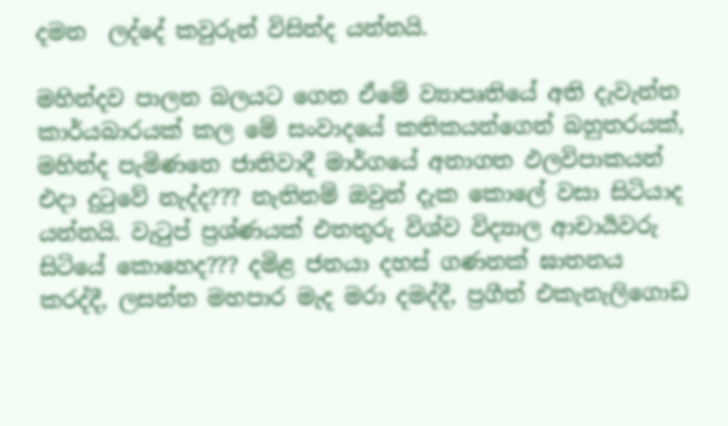දමන  ලද්දේ කවුරුන් විසින්ද යන්නයි.

මහින්දව පාලන බලයට ගෙන ඒමේ ව්‍යාපෘතියේ අති දැවැන්ත කාර්යබාරයක් කල මේ සංවාදයේ කතිකයන්ගෙන් බහුතරයක්, මහින්ද පැමිණනෙ ජාතිවාදී මාර්ගයේ අනාගත ඵලවිපාකයන් එදා දුටුවේ නැද්ද??? නැතිනම් ඔවුන් දැක කොලේ වසා සිටියාද යන්නයි. වැටුප් ප්‍රශ්ණයක් එතතුරු විශ්ව විද්‍යාල ආචාර්‍යවරු සිටියේ කොහෙද??? දමිළ ජනයා දහස් ගණනක් ඝාතනය කරද්දී, ලසන්ත මහපාර මැද මරා දමද්දී, ප්‍රගීත් එකැනැලිගොඩ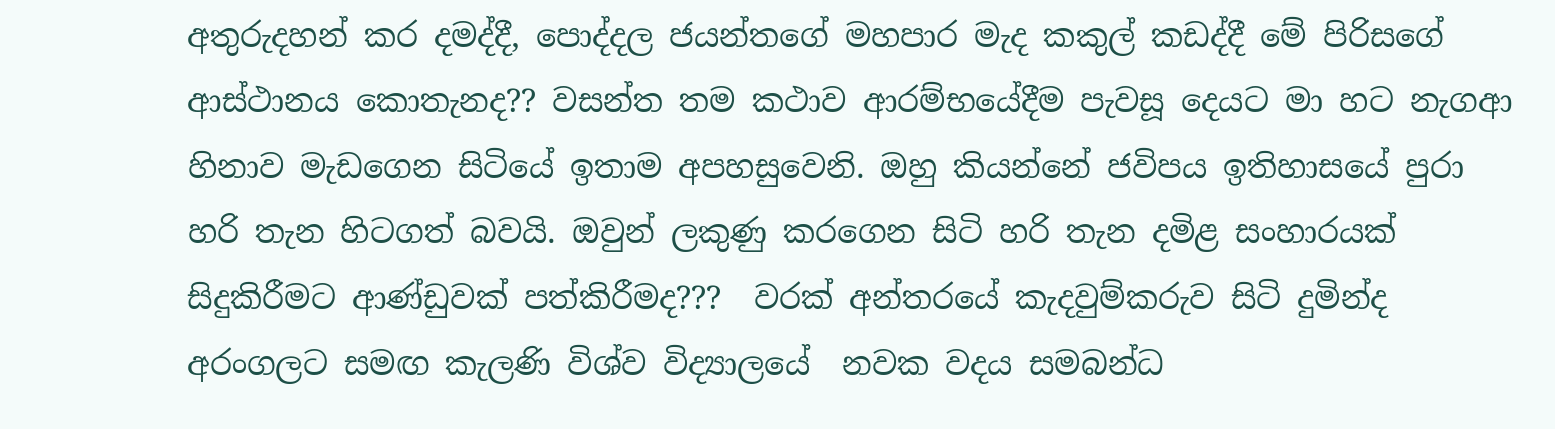අතුරුදහන් කර දමද්දී, පොද්දල ජයන්තගේ මහපාර මැද කකුල් කඩද්දී මේ පිරිසගේ ආස්ථානය කොතැනද?? වසන්ත තම කථාව ආරම්භයේදීම පැවසූ දෙයට මා හට නැගආ හිනාව මැඩගෙන සිටියේ ඉතාම අපහසුවෙනි. ඔහු කියන්නේ ජවිපය ඉතිහාසයේ පුරා හරි තැන හිටගත් බවයි. ඔවුන් ලකුණු කරගෙන සිටි හරි තැන දමිළ සංහාරයක් සිදුකිරීමට ආණ්ඩුවක් පත්කිරීමද???  වරක් අන්තරයේ කැදවුම්කරුව සිටි දුමින්ද අරංගලට සමඟ කැලණි විශ්ව විද්‍යාලයේ  නවක වදය සමබන්ධ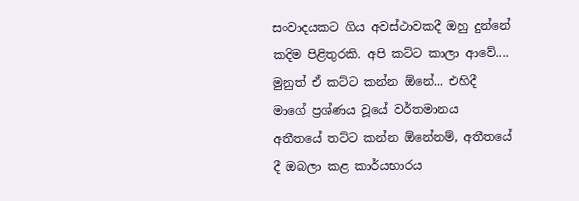සංවාදයකට ගිය අවස්ථාවකදී ඔහු දුන්නේ කදිම පිළිතුරකි. අපි කට්ට කාලා ආවේ.... මුනුත් ඒ කට්ට කන්න ඕනේ... එහිදී මාගේ ප්‍රශ්ණය වූයේ වර්තමානය අතීතයේ තට්ට කන්න ඕනේනම්, අතීතයේ දී ඔබලා කළ කාර්යභාරය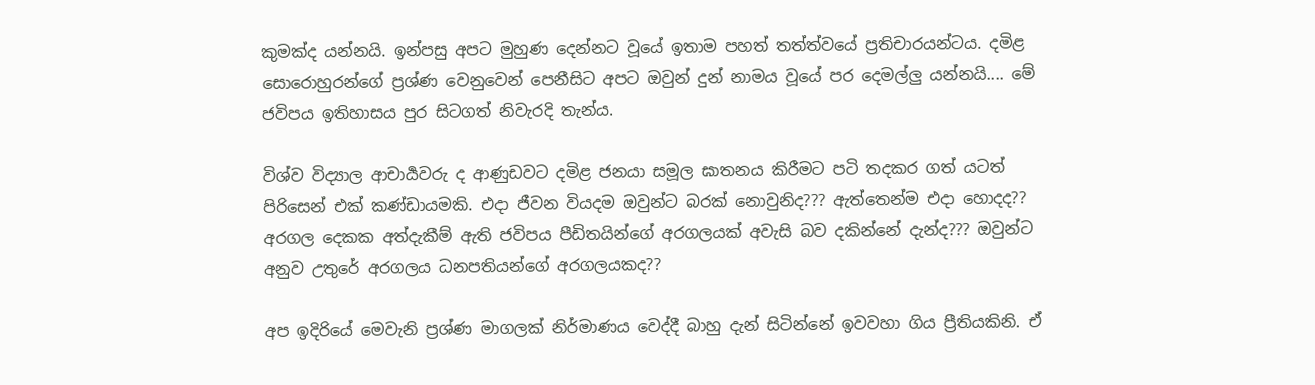කුමක්ද යන්නයි. ඉන්පසු අපට මුහුණ දෙන්නට වූයේ ඉතාම පහත් තත්ත්වයේ ප්‍රතිචාරයන්ටය. දමිළ සොරොහුරන්ගේ ප්‍රශ්ණ වෙනුවෙන් පෙනීසිට අපට ඔවුන් දුන් නාමය වූයේ පර දෙමල්ලු යන්නයි.... මේ ජවිපය ඉතිහාසය පුර සිටගත් නිවැරදි තැන්ය.

විශ්ව විද්‍යාල ආචාර්‍යවරු ද ආණුඩවට දමිළ ජනයා සමූල ඝාතනය කිරීමට පටි තදකර ගත් යටත් පිරිසෙන් එක් කණ්ඩායමකි. එදා ජීවන වියදම ඔවුන්ට බරක් නොවුනිද??? ඇත්තෙන්ම එදා හොදද?? අරගල දෙකක අත්දැකීම් ඇති ජවිපය පීඩිතයින්ගේ අරගලයක් අවැසි බව දකින්නේ දැන්ද??? ඔවුන්ට අනුව උතුරේ අරගලය ධනපතියන්ගේ අරගලයකද??

අප ඉදිරියේ මෙවැනි ප්‍රශ්ණ මාගලක් නිර්මාණය වෙද්දී බාහු දැන් සිටින්නේ ඉවවහා ගිය ප්‍රීතියකිනි. ඒ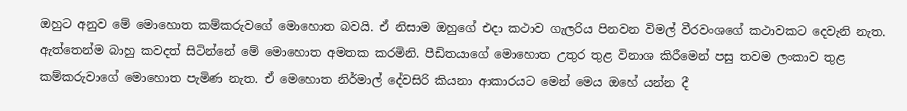ඔහුට අනුව මේ මොහොත කම්කරුවගේ මොහොත බවයි. ඒ නිසාම ඔහුගේ එදා කථාව ගැලරිය පිනවන විමල් වීරවංශගේ කථාවකට දෙවැනි නැත. ඇත්තෙන්ම බාහු කවදත් සිටින්නේ මේ මොහොත අමතක කරමිනි. පීඩිතයාගේ මොහොත උතුර තුළ විනාශ කිරීමෙන් පසු තවම ලංකාව තුළ කම්කරුවාගේ මොහොත පැමිණ නැත. ඒ මෙහොත නිර්මාල් දේවසිරි කියනා ආකාරයට මෙන් මෙය ඔහේ යන්න දී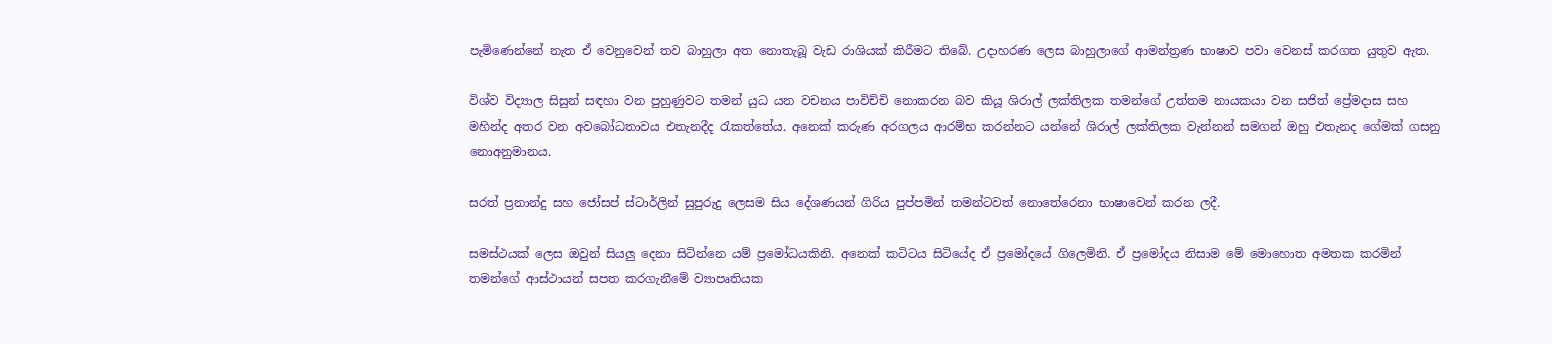පැමිණෙන්නේ නැත ඒ වෙනුවෙන් තව බාහුලා අත නොතැබූ වැඩ රාශියක් කිරීමට තිබේ. උදාහරණ ලෙස බාහුලාගේ ආමන්ත්‍රණ භාෂාව පවා වෙනස් කරගත යුතුව ඇත.

විශ්ව විද්‍යාල සිසුන් සඳහා වන පුහුණුවට තමන් යුධ යන වචනය පාවිච්චි නොකරන බව කියූ ශිරාල් ලක්තිලක තමන්ගේ උත්තම නායකයා වන සජිත් ප්‍රේමදාස සහ මහින්ද අතර වන අවබෝධතාවය එතැනදීද රැකත්තේය. අනෙක් කරුණ අරගලය ආරම්භ කරන්නට යන්නේ ශිරාල් ලක්තිලක වැන්නන් සමගන් ඔහු එතැනද ගේමක් ගසනු නොඅනුමානය.

සරත් ප්‍රනාන්දු සහ ජෝසප් ස්ටාර්ලින් සුපුරුදු ලෙසම සිය දේශණයන් ගිරිය පුප්පමින් තමන්ටවත් නොතේරෙනා භාෂාවෙන් කරන ලදී.

සමස්ථයක් ලෙස ඔවුන් සියලු දෙනා සිටින්නෙ යම් ප්‍රමෝධයකිනි. අනෙක් කටිටය සිටියේද ඒ ප්‍රමෝදයේ ගිලෙමිනි. ඒ ප්‍රමෝදය නිසාම මේ මොහොත අමතක කරමින් තමන්ගේ ආස්ථායන් සපත කරගැනීමේ ව්‍යාපෘතියක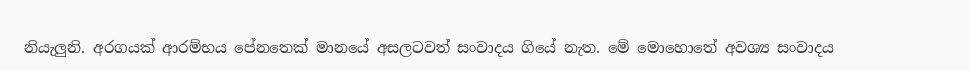නියැලුනි. අරගයක් ආරම්භය පේනතෙක් මානයේ අසලටවත් සංවාදය ගියේ නැත. මේ මොහොතේ අවශ්‍ය සංවාදය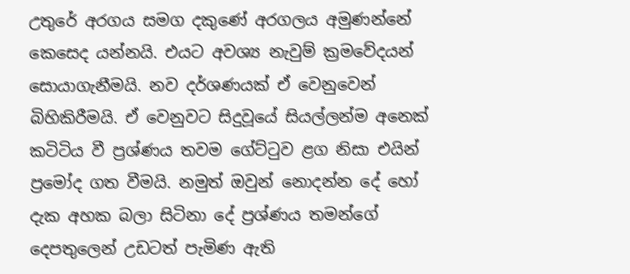උතුරේ අරගය සමග දකුණේ අරගලය අමුණන්නේ කෙසෙද යන්නයි. එයට අවශ්‍ය නැවුම් ක්‍රමවේදයන් සොයාගැනීමයි. නව දර්ශණයක් ඒ වෙනුවෙන් බිහිකිරීමයි. ඒ වෙනුවට සිදුවූයේ සියල්ලන්ම අනෙක් කටිටිය වී ප්‍රශ්ණය තවම ගේට්ටුව ළග නිසා එයින් ප්‍රමෝද ගත වීමයි. නමුත් ඔවුන් නොදන්න දේ හෝ දැක අහක බලා සිටිනා දේ ප්‍රශ්ණය තමන්ගේ දෙපතුලෙන් උඩටත් පැමිණ ඇති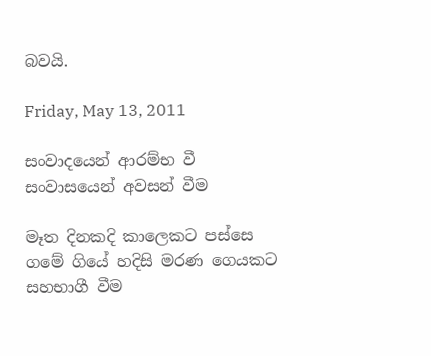බවයි.

Friday, May 13, 2011

සංවාදයෙන් ආරම්භ වී සංවාසයෙන් අවසන් වීම

මෑත දිනකදි කාලෙකට පස්සෙ ගමේ ගියේ හදිසි මරණ ගෙයකට සහභාගී වීම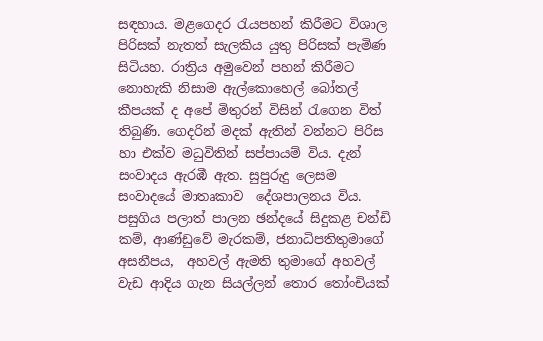සඳහාය. මළගෙදර රැයපහන් කිරීමට විශාල පිරිසක් නැතත් සැලකිය යුතු පිරිසක් පැමිණ සිටියහ. රාත්‍රිය අමුවෙන් පහන් කිරීමට නොහැකි නිසාම ඇල්කොහෙල් බෝතල් කීපයක් ද අපේ මිතුරන් විසින් රැගෙන විත් තිබුණි. ගෙදරින් මදක් ඇතින් වන්නට පිරිස හා එක්ව මධුවිතින් සප්පායම් විය. දැන් සංවාදය ඇරඹී ඇත. සුපුරුදු ලෙසම සංවාදයේ මාතෘකාව  දේශපාලනය විය. පසුගිය පලාත් පාලන ඡන්දයේ සිදුකළ චන්ඩි කම්, ආණ්ඩුවේ මැරකම්, ජනාධිපතිතුමාගේ අසනීපය,  අහවල් ඇමති තුමාගේ අහවල් වැඩ ආදිය ගැන සියල්ලන් තොර තෝංචියක්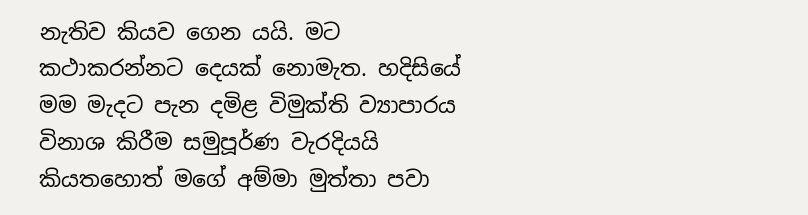නැතිව කියව ගෙන යයි. මට කථාකරන්නට දෙයක් නොමැත. හදිසියේ මම මැදට පැන දමිළ විමුක්ති ව්‍යාපාරය විනාශ කිරීම සමුපූර්ණ වැරදියයි කියතහොත් මගේ අම්මා මුත්තා පවා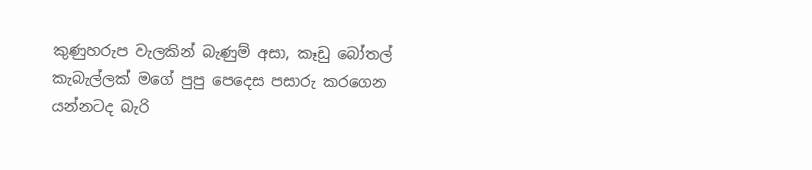කුණුහරුප වැලකින් බැණුම් අසා, කෑඩු බෝතල් කැබැල්ලක් මගේ පුපු පෙදෙස පසාරු කරගෙන යන්නටද බැරි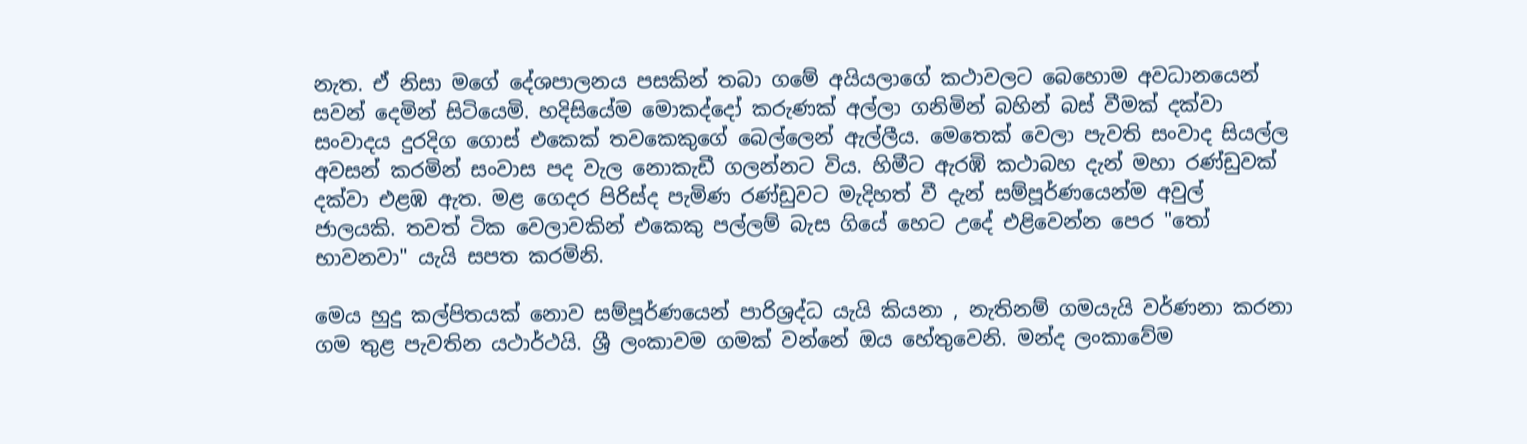නැත. ඒ නිසා මගේ දේශපාලනය පසකින් තබා ගමේ අයියලාගේ කථාවලට බෙහොම අවධානයෙන් සවන් දෙමින් සිටියෙමි. හදිසියේම මොකද්දෝ කරුණක් අල්ලා ගනිමින් බහින් බස් වීමක් දක්වා සංවාදය දුරදිග ගොස් එකෙක් තවකෙකුගේ බෙල්ලෙන් ඇල්ලීය. මෙතෙක් වෙලා පැවති සංවාද සියල්ල අවසන් කරමින් සංවාස පද වැල නොකැඩී ගලන්නට විය. හිමීට ඇරඹි කථාබහ දැන් මහා රණ්ඩුවක් දක්වා එළඹ ඇත. මළ ගෙදර පිරිස්ද පැමිණ රණ්ඩුවට මැදිහත් වී දැන් සම්පූර්ණයෙන්ම අවුල් ජාලයකි. තවත් ටික වෙලාවකින් එකෙකු පල්ලම් බැස ගියේ හෙට උදේ එළිවෙන්න පෙර "තෝ භාවනවා" යැයි සපත කරමිනි.

මෙය හුදු කල්පිතයක් නොව සම්පූර්ණයෙන් පාරිශ්‍රද්ධ යැයි කියනා , නැතිනම් ගමයැයි වර්ණනා කරනා ගම තුළ පැවතින යථාර්ථයි. ශ්‍රී ලංකාවම ගමක් වන්නේ ඔය හේතුවෙනි. මන්ද ලංකාවේම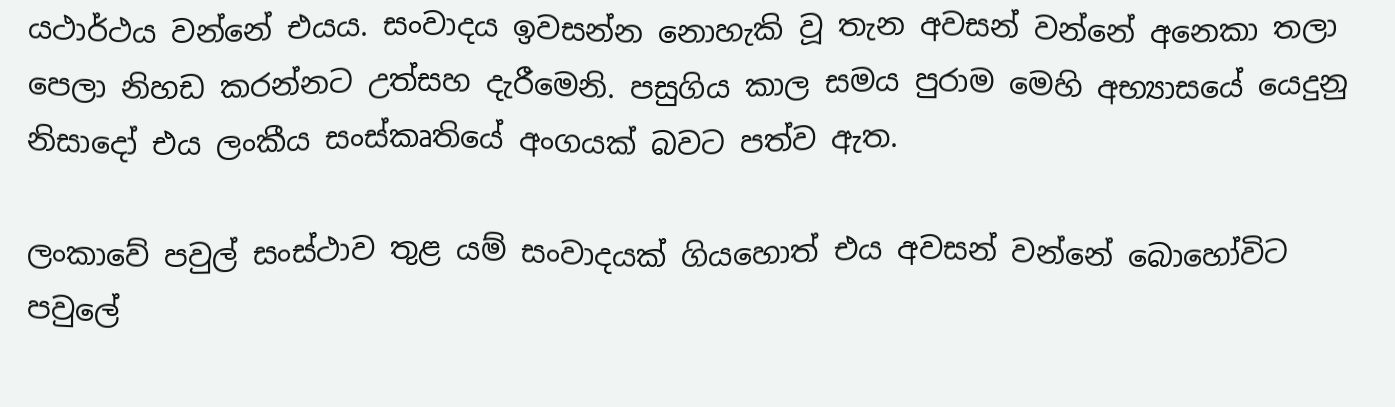යථාර්ථය වන්නේ එයය. සංවාදය ඉවසන්න නොහැකි වූ තැන අවසන් වන්නේ අනෙකා තලා පෙලා නිහඩ කරන්නට උත්සහ දැරීමෙනි. පසුගිය කාල සමය පුරාම මෙහි අභ්‍යාසයේ යෙදුනු නිසාදෝ එය ලංකීය සංස්කෘතියේ අංගයක් බවට පත්ව ඇත.

ලංකාවේ පවුල් සංස්ථාව තුළ යම් සංවාදයක් ගියහොත් එය අවසන් වන්නේ බොහෝවිට
පවුලේ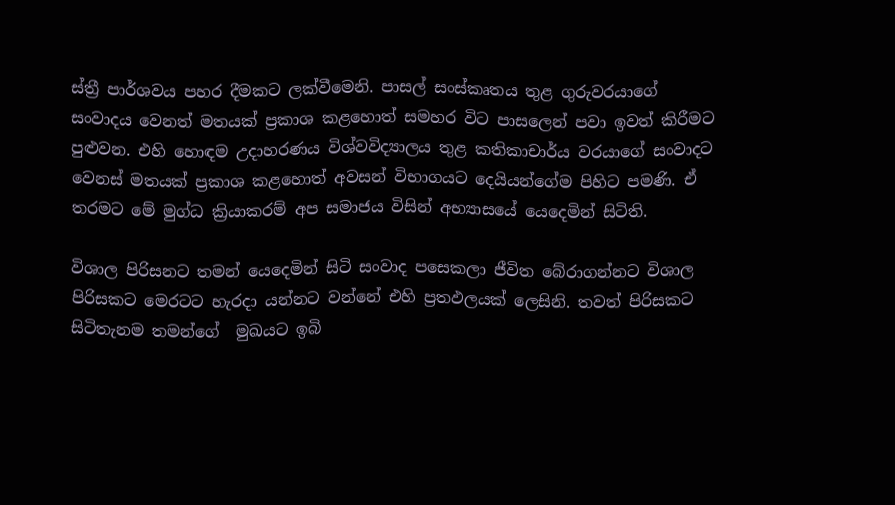ස්ත්‍රී පාර්ශවය පහර දීමකට ලක්වීමෙනි. පාසල් සංස්කෘතය තුළ ගුරුවරයාගේ සංවාදය වෙනත් මතයක් ප්‍රකාශ කළහොත් සමහර විට පාසලෙන් පවා ඉවත් කිරීමට පුළුවන. එහි හොඳම උදාහරණය විශ්වවිද්‍යාලය තුළ කතිකාචාර්ය වරයාගේ සංවාදට වෙනස් මතයක් ප්‍රකාශ කළහොත් අවසන් විභාගයට දෙයියන්ගේම පිහිට පමණි. ඒ තරමට මේ මුග්ධ ක්‍රියාකරම් අප සමාජය විසින් අභ්‍යාසයේ යෙදෙමින් සිටිති.

විශාල පිරිසනට තමන් යෙදෙමින් සිටි සංවාද පසෙකලා ජීවිත බේරාගන්නට විශාල පිරිසකට මෙරටට හැරදා යන්නට වන්නේ එහි ප්‍රතඵලයක් ලෙසිනි. තවත් පිරිසකට සිටිතැනම තමන්ගේ  මුඛයට ඉබි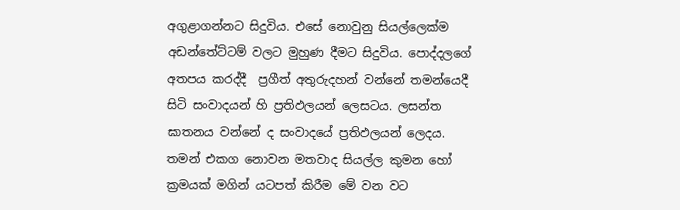අගුළාගන්නට සිදුවිය. එසේ නොවුනු සියල්ලෙක්ම අඩන්තේට්ටම් වලට මුහුණ දීමට සිදුවිය. පොද්දලගේ අතපය කරද්දී  ප්‍රගීත් අතුරුදහන් වන්නේ තමන්යෙදී සිටි සංවාදයන් හි ප්‍රතිඵලයන් ලෙසටය. ලසන්ත ඝාතනය වන්නේ ද සංවාදයේ ප්‍රතිඵලයන් ලෙදය. තමන් එකග නොවන මතවාද සියල්ල කුමන හෝ ක්‍රමයක් මගින් යටපත් කිරීම මේ වන වට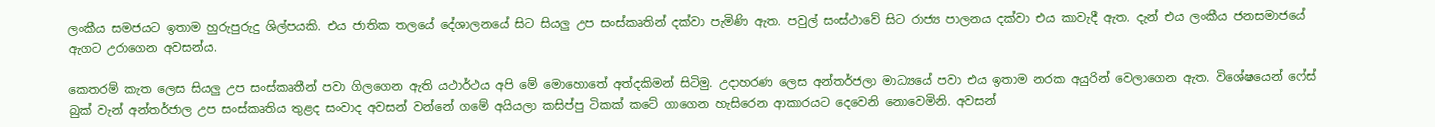ලංකීය සමජයට ඉතාම හුරුපුරුදු ශිල්පයකි. එය ජාතික තලයේ දේශාලනයේ සිට සියලු උප සංස්කෘතින් දක්වා පැමිණි ඇත. පවුල් සංස්ථාවේ සිට රාජ්‍ය පාලනය දක්වා එය කාවැදී ඇත. දැන් එය ලංකීය ජනසමාජයේ ඇගට උරාගෙන අවසන්ය.

කෙතරම් කැත ලෙස සියලු උප සංස්කෘතීන් පවා ගිලගෙන ඇති යථාර්ථය අපි මේ මොහොතේ අත්දකිමන් සිටිමු. උදාහරණ ලෙස අන්තර්ජලා මාධ්‍යයේ පවා එය ඉතාම නරක අයුරින් වෙලාගෙන ඇත. විශේෂයෙන් ෆේස් බුක් වැන් අන්තර්ජාල උප සංස්කෘතිය තුළද සංවාද අවසන් වන්නේ ගමේ අයියලා කසිප්පු ටිකක් කටේ ගාගෙන හැසිරෙන ආකාරයට දෙවෙනි නොවෙමිනි. අවසන්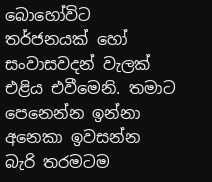බොහෝවිට තර්ජනයක් හෝ සංවාසවදන් වැලක් එළිය එවීමෙනි. තමාට පෙනෙන්න ඉන්නා අනෙකා ඉවසන්න බැරි තරමටම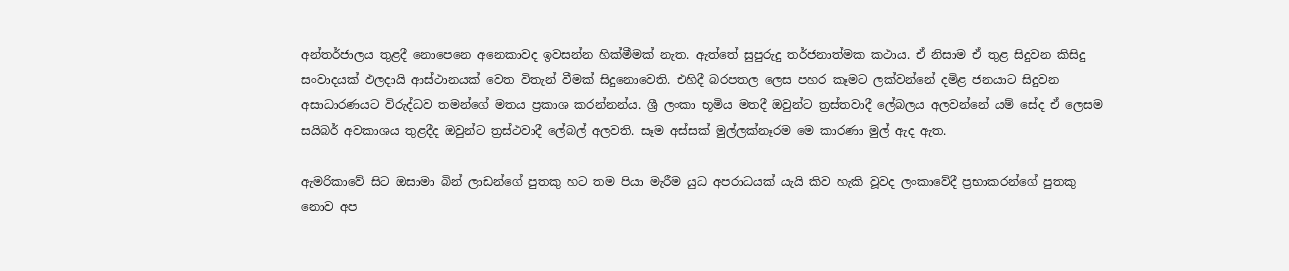අන්තර්ජාලය තුළදී නොපෙනෙ අනෙකාවද ඉවසන්න හික්මීමක් නැත. ඇත්තේ සුපුරුදු තර්ජනාත්මක කථාය. ඒ නිසාම ඒ තුළ සිදුවන කිසිදු සංවාදයක් ඵලදායි ආස්ථානයක් වෙත විතැන් වීමක් සිදුනොවෙති. එහිදී බරපතල ලෙස පහර කෑමට ලක්වන්නේ දමිළ ජනයාට සිදුවන අසාධාරණයට විරුද්ධව තමන්ගේ මතය ප්‍රකාශ කරන්නන්ය. ශ්‍රී ලංකා භූමිය මතදී ඔවුන්ට ත්‍රස්තවාදී ලේබලය අලවන්නේ යම් සේද ඒ ලෙසම සයිබර් අවකාශය තුළදීද ඔවුන්ට ත්‍රස්ථවාදී ලේබල් අලවති. සෑම අස්සක් මුල්ලක්නෑරම මෙ කාරණා මුල් ඇද ඇත.

ඇමරිකාවේ සිට ඔසාමා බින් ලාඩන්ගේ පුතකු හට තම පියා මැරීම යුධ අපරාධයක් යැයි කිව හැකි වූවද ලංකාවේදී ප්‍රභාකරන්ගේ පුතකු නොව අප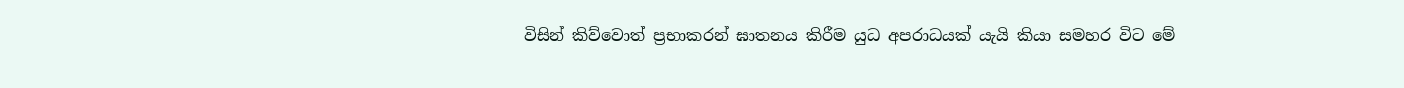විසින් කිව්වොත් ප්‍රභාකරන් ඝාතනය කිරීම යුධ අපරාධයක් යැයි කියා සමහර විට මේ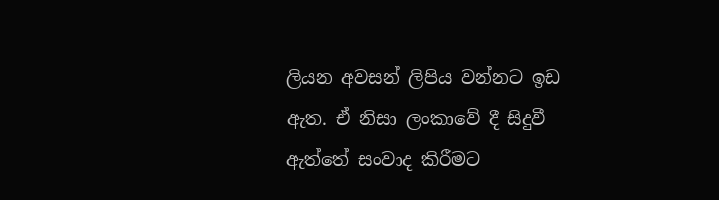ලියන අවසන් ලිපිය වන්නට ඉඩ ඇත. ඒ නිසා ලංකාවේ දී සිදුවී ඇත්තේ සංවාද කිරීමට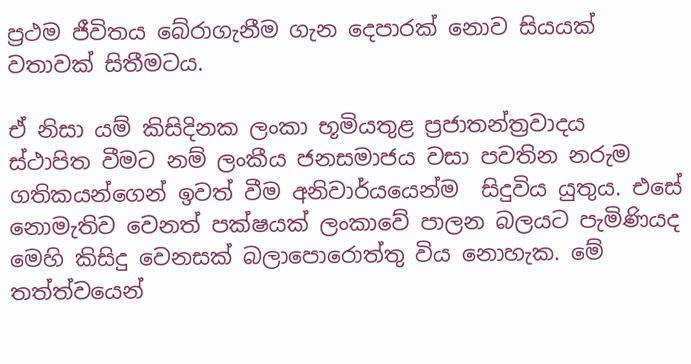ප්‍රථම ජීවිතය බේරාගැනීම ගැන දෙපාරක් නොව සියයක් වතාවක් සිතීමටය.

ඒ නිසා යම් කිසිදිනක ලංකා භූමියතුළ ප්‍රජාතන්ත්‍රවාදය  ස්ථාපිත වීමට නම් ලංකීය ජනසමාජය වසා පවතින නරුම ගතිකයන්ගෙන් ඉවත් වීම අනිවාර්යයෙන්ම  සිදුවිය යුතුය. එසේ නොමැතිව වෙනත් පක්ෂයක් ලංකාවේ පාලන බලයට පැමිණියද මෙහි කිසිදු වෙනසක් බලාපොරොත්තු විය නොහැක. මේ තත්ත්වයෙන්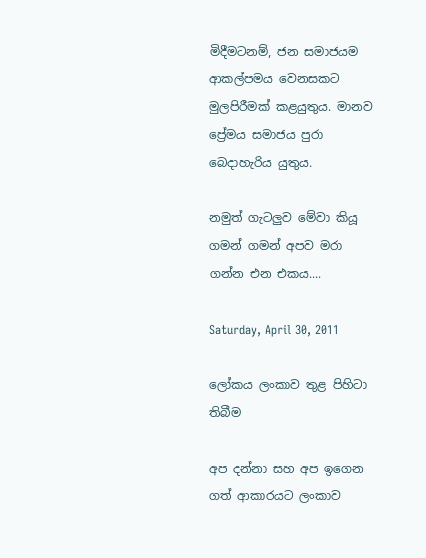මිදීමටනම්, ජන සමාජයම ආකල්පමය වෙනසකට මුලපිරීමක් කළයුතුය. මානව ප්‍රේමය සමාජය පුරා බෙදාහැරිය යුතුය.

නමුත් ගැටලුව මේවා කියූ ගමන් ගමන් අපව මරා ගන්න එන එකය....

Saturday, April 30, 2011

ලෝකය ලංකාව තුළ පිහිටා තිබීම

අප දන්නා සහ අප ඉගෙන ගත් ආකාරයට ලංකාව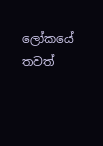ලෝකයේ තවත්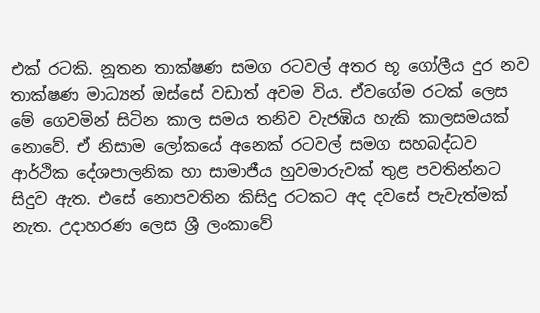එක් රටකි. නූතන තාක්ෂණ සමග රටවල් අතර භූ ගෝලීය දුර නව තාක්ෂණ මාධ්‍යන් ඔස්සේ වඩාත් අවම විය. ඒවගේම රටක් ලෙස මේ ගෙවමින් සිටින කාල සමය තනිව වැජඹිය හැකි කාලසමයක් නොවේ. ඒ නිසාම ලෝකයේ අනෙක් රටවල් සමග සහබද්ධව ආර්ථික දේශපාලනික හා සාමාජීය හුවමාරුවක් තුළ පවතින්නට සිදුව ඇත. එසේ නොපවතින කිසිදු රටකට අද දවසේ පැවැත්මක් නැත. උදාහරණ ලෙස ශ්‍රී ලංකාවේ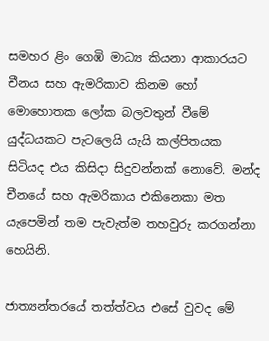සමහර ළිං ගෙඹි මාධ්‍ය කියනා ආකාරයට චීනය සහ ඇමරිකාව කිනම හෝ මොහොතක ලෝක බලවතුන් වීමේ යුද්ධයකට පැටලෙයි යැයි කල්පිතයක සිටියද එය කිසිදා සිදුවන්නක් නොවේ. මන්ද චීනයේ සහ ඇමරිකාය එකිනෙකා මත යැපෙමින් තම පැවැත්ම තහවුරු කරගන්නා හෙයිනි.

ජාත්‍යන්තරයේ තත්ත්වය එසේ වුවද මේ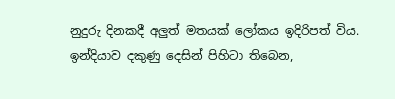නුදුරු දිනකදී අලුත් මතයක් ලෝකය ඉදිරිපත් විය. ඉන්දියාව දකුණු දෙසින් පිහිටා තිබෙන,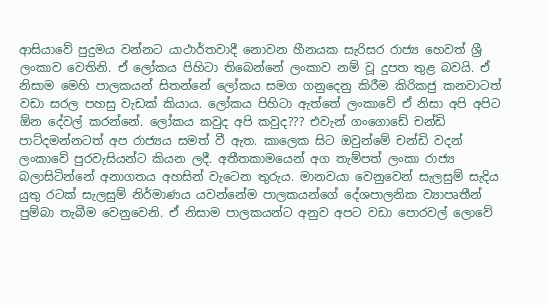ආසියාවේ පුදුමය වන්නට යාථාර්තවාදී නොවන හීනයක සැරිසර රාජ්‍ය හෙවත් ශ්‍රී ලංකාව වෙතිනි. ඒ ලෝකය පිහිටා තිබෙන්නේ ලංකාව නම් වූ දුපත තුළ බවයි. ඒ නිසාම මෙහි පාලකයන් සිතන්නේ ලෝකය සමග ගනුදෙනු කිරීම කිරිකජු කනවාටත් වඩා සරල පහසු වැඩක් කියාය. ලෝකය පිහිටා ඇත්තේ ලංකාවේ ඒ නිසා අපි අපිට ඕන දේවල් කරන්නේ. ලෝකය කවුද අපි කවුද??? එවැන් ගංගොඩේ චන්ඩි පාට්දමන්නටත් අප රාජ්‍යය සමත් වී ඇත. කාලෙක සිට ඔවුන්මේ චන්ඩි වදන් ලංකාවේ පුරවැසියන්ට කියන ලදී. අතීතකාමයෙන් අග තැම්පත් ලංකා රාජ්‍ය  බලාසිටින්නේ අනාගතය අහසින් වැටෙන තුරුය. මානවයා වෙනුවෙන් සැලසුම් සැදිය යුතු රටක් සැලසුම් නිර්මාණය යවන්නේම පාලකයන්ගේ දේශපාලනික ව්‍යාපෘතීන් පුම්බා තැබීම වෙනුවෙනි. ඒ නිසාම පාලකයන්ට අනුව අපට වඩා පොරවල් ලොවේ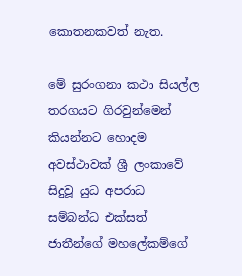කොතනකවත් නැත.

මේ සුරංගනා කථා සියල්ල තරගයට ගිරවුන්මෙන් කියන්නට හොදම අවස්ථාවක් ශ්‍රී ලංකාවේ සිදුවූ යුධ අපරාධ සම්බන්ධ එක්සත් ජාතීන්ගේ මහලේකම්ගේ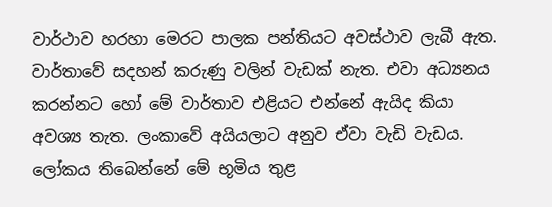වාර්ථාව හරහා මෙරට පාලක පන්තියට අවස්ථාව ලැබී ඇත. වාර්තාවේ සදහන් කරුණු වලින් වැඩක් නැත. එවා අධ්‍යනය කරන්නට හෝ මේ වාර්තාව එළියට එන්නේ ඇයිද කියා අවශ්‍ය තැත. ලංකාවේ අයියලාට අනුව ඒවා වැඩි වැඩය. ලෝකය තිබෙන්නේ මේ භූමිය තුළ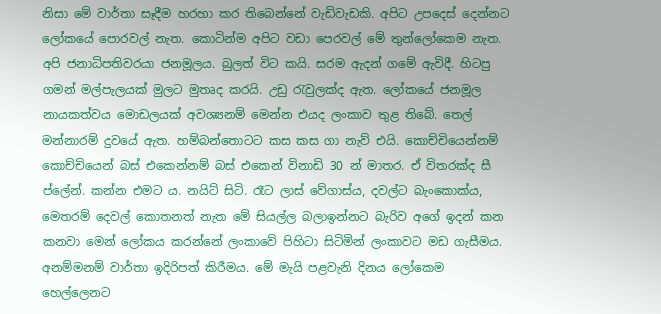නිසා මේ වාර්තා සෑදීම හරහා කර තිබෙන්නේ වැඩිවැඩකි. අපිට උපදෙස් දෙන්නට ලෝකයේ පොරවල් නැත. කොටින්ම අපිට වඩා පෙරවල් මේ තුන්ලෝකෙම නැත. අපි ජනාධිපතිවරයා ජනමූලය. බුලත් විට කයි. සරම ඇදන් ගමේ ඇවිදී. හිටපු ගමන් මල්පැලයක් මුලට මුතෘද කරයි. උඩු රැවුලක්ද ඇත. ලෝකයේ ජනමූල නායකත්වය මොඩලයක් අවශ්‍යනම් මෙන්න එයද ලංකාව තුළ තිබේ. තෙල් මන්නාරම් දුවයේ ඇත. හම්බන්තොටට කස කස ගා නැව් එයි. කොච්චියෙන්නම් කොච්චියෙන් බස් එකෙන්නම් බස් එකෙන් විනාඩි 30 න් මාතර. ඒ විතරක්ද සී ප්ලේන්. කන්න එමට ය. නයිට් සිටි. රෑට ලාස් වේගාස්ය, දවල්ට බැංකොක්ය, මෙතරම් දෙවල් කොතනත් නැත මේ සියල්ල බලාඉන්නට බැරිව අගේ ඉදන් කන කනවා මෙන් ලෝකය කරන්නේ ලංකාවේ පිහිටා සිටිමින් ලංකාවට මඩ ගැසීමය. අනම්මනම් වාර්තා ඉදිරිපත් කිරීමය. මේ මැයි පළවැනි දිනය ලෝකෙම හෙල්ලෙනට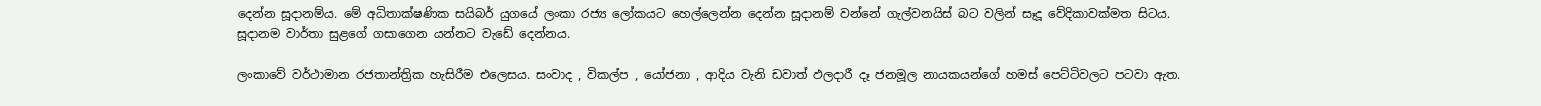දෙන්න සූදානම්ය. මේ අධිතාක්ෂණික සයිබර් යුගයේ ලංකා රජ්‍ය ලෝකයට හෙල්ලෙන්න දෙන්න සූදානම් වන්නේ ගැල්වනයිස් බට වලින් සෑදූ වේදිකාවක්මත සිටය. සූදානම වාර්තා සුළගේ ගසාගෙන යන්නට වැඩේ දෙන්නය.

ලංකාවේ වර්ථාමාන රජතාන්ත්‍රික හැසිරීම එලෙසය. සංවාද , විකල්ප , යෝජනා , ආදිය වැනි ඩවාත් ඵලදාරී දෑ ජනමූල නායකයන්ගේ හමස් පෙට්ටිවලට පටවා ඇත.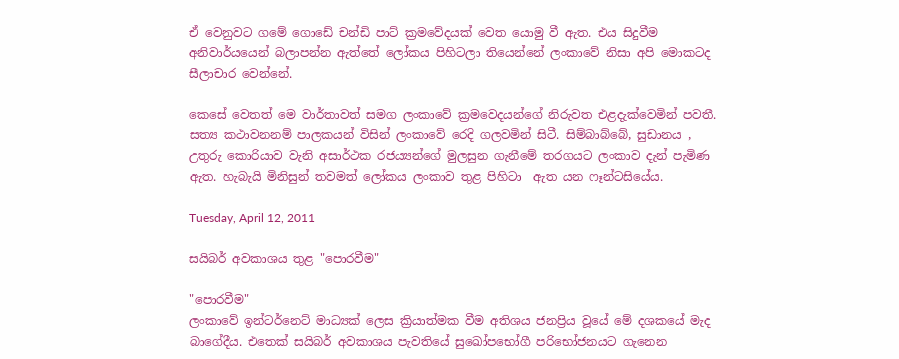ඒ වෙනුවට ගමේ ගොඩේ චන්ඩි පාට් ක්‍රමවේදයක් වෙත යොමු වී ඇත. එය සිදුවීම අනිවාර්යයෙන් බලාපන්න ඇත්තේ ලෝකය පිහිටලා තියෙන්නේ ලංකාවේ නිසා අපි මොකටද සීලාචාර වෙන්නේ.

කෙසේ වෙතත් මෙ වාර්තාවත් සමග ලංකාවේ ක්‍රමවෙදයන්ගේ නිරුවත එළදැක්වෙමින් පවතී. සත්‍ය කථාවනනම් පාලකයන් විසින් ලංකාවේ රෙදි ගලවමින් සිටී. සිම්බාබ්බේ, සුඩානය , උතුරු කොරියාව වැනි අසාර්ථක රජය්‍යන්ගේ මුලසුන ගැනීමේ තරගයට ලංකාව දැන් පැමිණ ඇත. හැබැයි මිනිසුන් තවමත් ලෝකය ලංකාව තුළ පිහිටා  ඇත යන ෆෑන්ටසියේය.

Tuesday, April 12, 2011

සයිබර් අවකාශය තුළ "පොරවීම"

"පොරවීම"
ලංකාවේ ඉන්ටර්නෙට් මාධ්‍යක් ලෙස ක්‍රියාත්මක වීම අතිශය ජනප්‍රිය වූයේ මේ දශකයේ මැද බාගේදීය. එතෙක් සයිබර් අවකාශය පැවතියේ සුඛෝපභෝගී පරිභෝජනයට ගැනෙන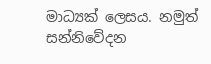මාධ්‍යක් ලෙසය. නමුත් සන්නිවේදන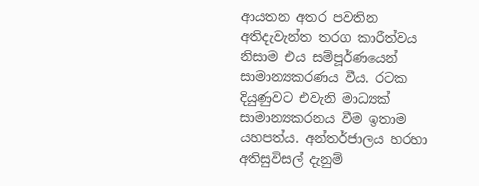ආයතන අතර පවතින අතිදැවැන්ත තරග කාරීත්වය නිසාම එය සම්පූර්ණයෙන් සාමාන්‍යකරණය වීය. රටක දියුණුවට එවැනි මාධ්‍යක් සාමාන්‍යකරනය වීම ඉතාම යහපත්ය. අන්තර්ජාලය හරහා අතිසුවිසල් දැනුම්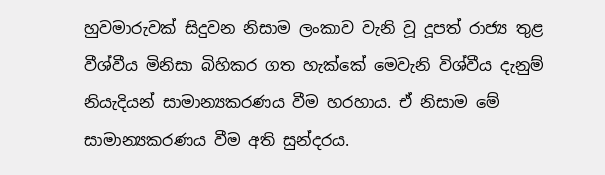හුවමාරුවක් සිදුවන නිසාම ලංකාව වැනි වූ දූපත් රාජ්‍ය තුළ වීශ්වීය මිනිසා බිහිකර ගත හැක්කේ මෙවැනි විශ්වීය දැනුම් නියැදියන් සාමාන්‍යකරණය වීම හරහාය. ඒ නිසාම මේ සාමාන්‍යකරණය වීම අති සුන්දරය.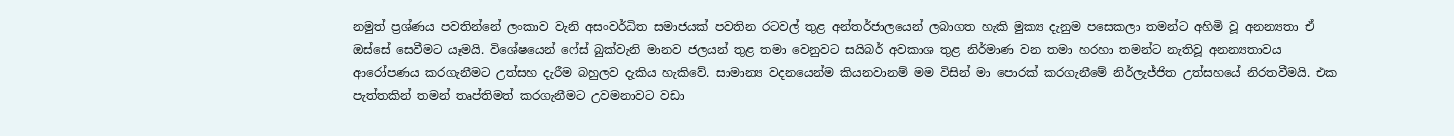නමුත් ප්‍රශ්ණය පවතින්නේ ලංකාව වැනි අසංවර්ධිත සමාජයක් පවතින රටවල් තුළ අන්තර්ජාලයෙන් ලබාගත හැකි මුක්‍ය දැනුම පසෙකලා තමන්ට අහිමි වූ අනන්‍යතා ඒ ඔස්සේ සෙවීමට යෑමයි. විශේෂයෙන් ෆේස් බුක්වැනි මානව ජලයන් තුළ තමා වෙනුවට සයිබර් අවකාශ තුළ නිර්මාණ වන තමා හරහා තමන්ට නැතිවූ අනන්‍යතාවය ආරෝපණය කරගැනීමට උත්සහ දැරීම බහුලව දැකිය හැකිවේ. සාමාන්‍ය වදනයෙන්ම කියනවානම් මම විසින් මා පොරක් කරගැනීමේ නිර්ලැජ්ජිත උත්සහයේ නිරතවීමයි. එක පැත්තකින් තමන් තෘප්තිමත් කරගැනීමට උවමනාවට වඩා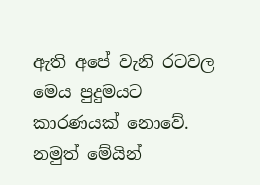ඇති අපේ වැනි රටවල මෙය පුදුමයට කාරණයක් නොවේ. නමුත් මේයින්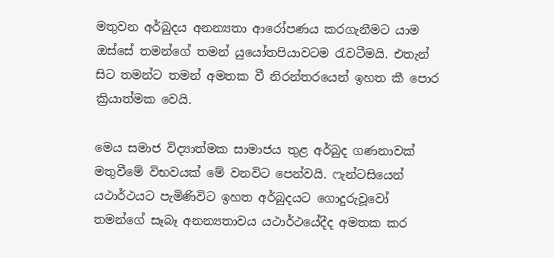මතුවන අර්බුදය අනන්‍යතා ආරෝපණය කරගැනීමට යාම ඔස්සේ තමන්ගේ තමන් යුයෝතපියාවටම රැවටීමයි. එතැන් සිට තමන්ට තමන් අමතක වී නිරන්තරයෙන් ඉහත කී පොර ක්‍රියාත්මක වෙයි.

මෙය සමාජ විද්‍යාත්මක සාමාජය තුළ අර්බුද ගණනාවක් මතුවීමේ විභවයක් මේ වනවිට පෙන්වයි. ෆැන්ටසියෙන් යථාර්ථයට පැමිණිවිට ඉහත අර්බුදයට ගොදුරුවූවෝ තමන්ගේ සෑබෑ අනන්‍යතාවය යථාර්ථයේදීද අමතක කර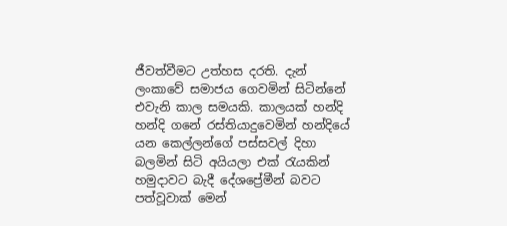ජීවත්වීමට උත්හස දරති. දැන් ලංකාවේ සමාජය ගෙවමින් සිටින්නේ එවැනි කාල සමයකි. කාලයක් හන්දි හන්දි ගනේ රස්තියාදුවෙමින් හන්දියේ යන කෙල්ලන්ගේ පස්සවල් දිහා බලමින් සිටි අයියලා එක් රැයකින් හමුදාවට බැදී දේශප්‍රේමීන් බවට පත්වූවාක් මෙන්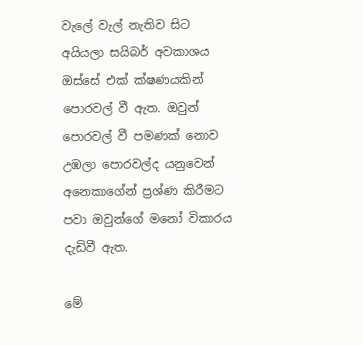වැලේ වැල් නැතිව සිට අයියලා සයිබර් අවකාශය ඔස්සේ එක් ක්ෂණයකින් පොරවල් වී ඇත. ඔවුන් පොරවල් වී පමණක් නොව උඹලා පොරවල්ද යනුවෙන් අනෙකාගේන් ප්‍රශ්ණ කිරීමට පවා ඔවුන්ගේ මනෝ විකාරය දැඩිවී ඇත.

මේ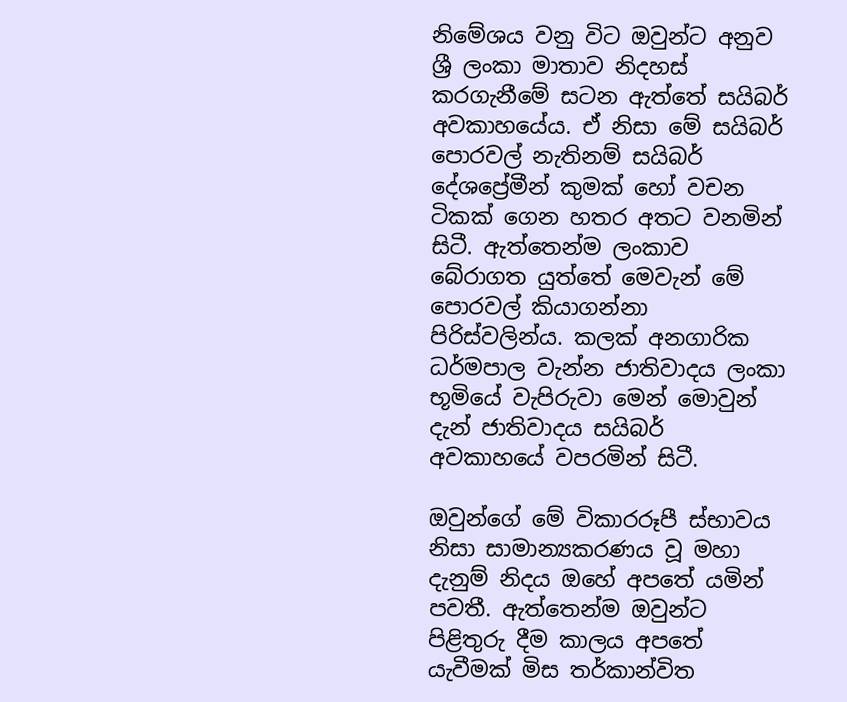නිමේශය වනු විට ඔවුන්ට අනුව ශ්‍රී ලංකා මාතාව නිදහස් කරගැනීමේ සටන ඇත්තේ සයිබර් අවකාහයේය. ඒ නිසා මේ සයිබර් පොරවල් නැතිනම් සයිබර් දේශප්‍රේමීන් කුමක් හෝ වචන ටිකක් ගෙන හතර අතට වනමින් සිටී. ඇත්තෙන්ම ලංකාව බේරාගත යුත්තේ මෙවැන් මේ පොරවල් කියාගන්නා පිරිස්වලින්ය. කලක් අනගාරික ධර්මපාල වැන්න ජාතිවාදය ලංකා භූමියේ වැපිරුවා මෙන් මොවුන් දැන් ජාතිවාදය සයිබර් අවකාහයේ වපරමින් සිටී.

ඔවුන්ගේ මේ විකාරරූපී ස්භාවය නිසා සාමාන්‍යකරණය වූ මහා දැනුම් නිදය ඔහේ අපතේ යමින් පවතී. ඇත්තෙන්ම ඔවුන්ට පිළිතුරු දීම කාලය අපතේ යැවීමක් මිස තර්කාන්විත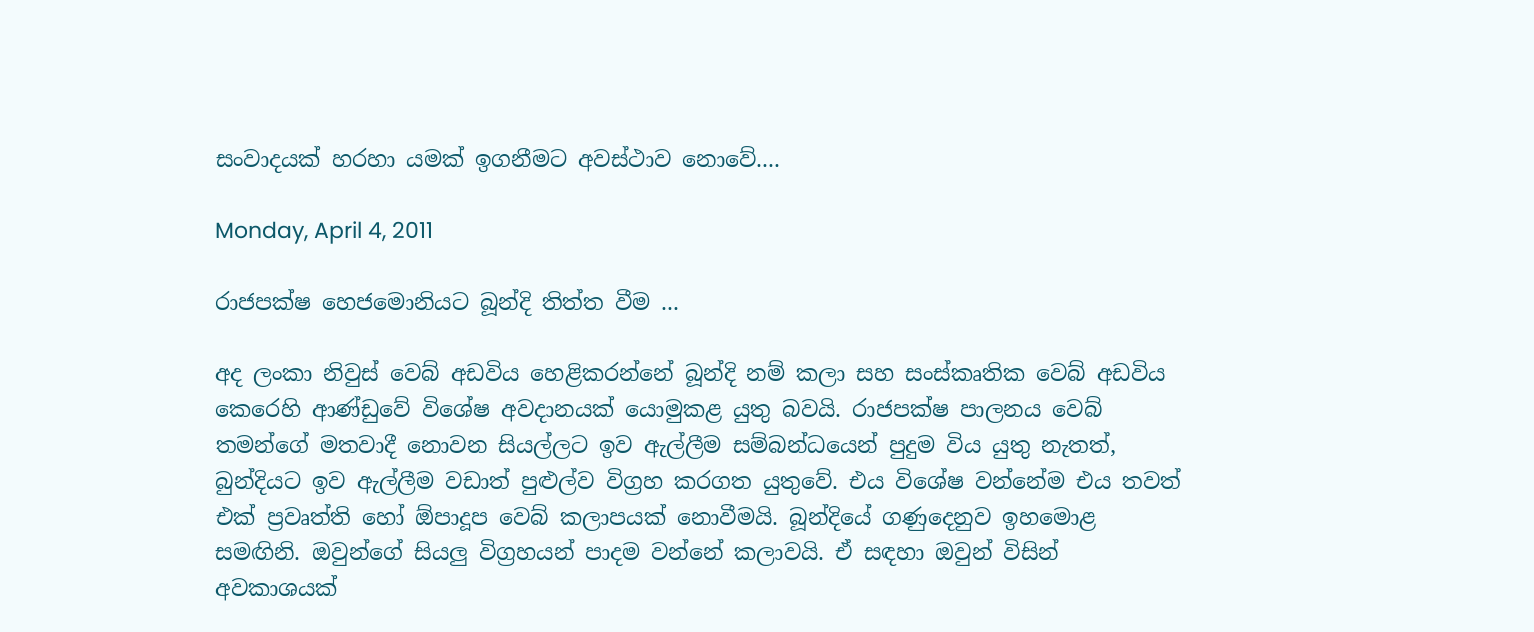සංවාදයක් හරහා යමක් ඉගනීමට අවස්ථාව නොවේ....

Monday, April 4, 2011

රාජපක්ෂ හෙජමොනියට බූන්දි තිත්ත වීම ...

අද ලංකා නිවුස් වෙබ් අඩවිය හෙළිකරන්නේ බූන්දි නම් කලා සහ සංස්කෘතික වෙබ් අඩවිය කෙරෙහි ආණ්ඩුවේ විශේෂ අවදානයක් යොමුකළ යුතු බවයි. රාජපක්ෂ පාලනය වෙබ් තමන්ගේ මතවාදී නොවන සියල්ලට ඉව ඇල්ලීම සම්බන්ධයෙන් පුදුම විය යුතු නැතත්, බුන්දියට ඉව ඇල්ලීම වඩාත් පුළුල්ව විග්‍රහ කරගත යුතුවේ. එය විශේෂ වන්නේම එය තවත් එක් ප්‍රවෘත්ති හෝ ඕපාදූප වෙබ් කලාපයක් නොවීමයි. බූන්දියේ ගණුදෙනුව ඉහමොළ සමඟිනි. ඔවුන්ගේ සියලු විග්‍රහයන් පාදම වන්නේ කලාවයි. ඒ සඳහා ඔවුන් විසින් අවකාශයක්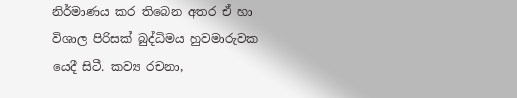නිර්මාණය කර තිබෙන අතර ඒ හා විශාල පිරිසක් බුද්ධිමය හුවමාරුවක යෙදී සිටී. කව්‍ය රචනා,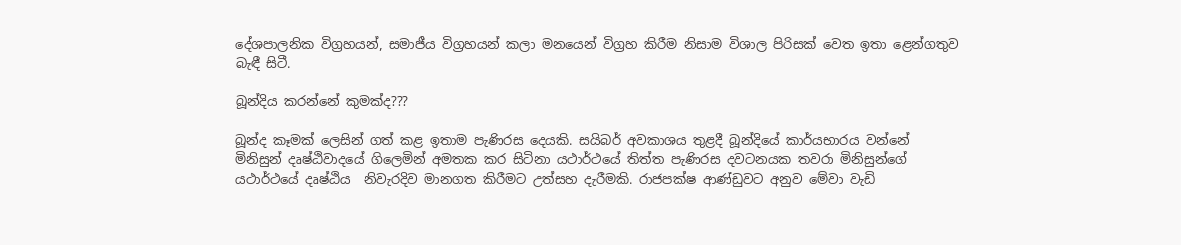දේශපාලනික විග්‍රහයන්, සමාජීය විග්‍රහයන් කලා මනයෙන් විග්‍රහ කිරීම නිසාම විශාල පිරිසක් වෙත ඉතා ළෙන්ගතුව බැඳී සිටී.

බූන්දිය කරන්නේ කුමක්ද???

බූන්ද කෑමක් ලෙසින් ගත් කළ ඉතාම පැණිරස දෙයකි. සයිබර් අවකාශය තුළදී බූන්දියේ කාර්යභාරය වන්නේ මිනිසුන් දෘෂ්ඨිවාදයේ ගිලෙමින් අමතක කර සිටිනා යථාර්ථයේ තිත්ත පැණිරස දවටනයක තවරා මිනිසුන්ගේ යථාර්ථයේ දෘෂ්ඨිය  නිවැරදිව මානගත කිරීමට උත්සහ දැරීමකි. රාජපක්ෂ ආණ්ඩුවට අනුව මේවා වැඩි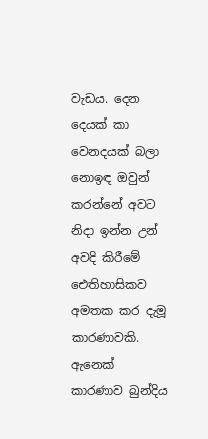වැඩය. දෙන දෙයක් කා වෙනදයක් බලා නොඉඳ ඔවුන් කරන්නේ අවට නිදා ඉන්න උන් අවදි කිරීමේ ඓතිහාසිකව අමතක කර දැමූ කාරණාවකි. ඇනෙක් කාරණාව බුන්දිය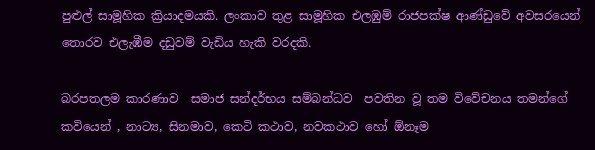පුළුල් සාමූහික ක්‍රියාදමයකි. ලංකාව තුළ සාමූහික එලඹුම් රාජපක්ෂ ආණ්ඩුවේ අවසරයෙන් තොරව එලැඹීම දඩුවම් වැඩිය හැකි වරදකි.

බරපතලම කාරණාව  සමාජ සන්දර්භය සම්බන්ධව  පවතින වූ තම විවේචනය තමන්ගේ කවියෙන් , නාට්‍ය, සිනමාව, කෙටි කථාව, නවකථාව හෝ ඕනෑම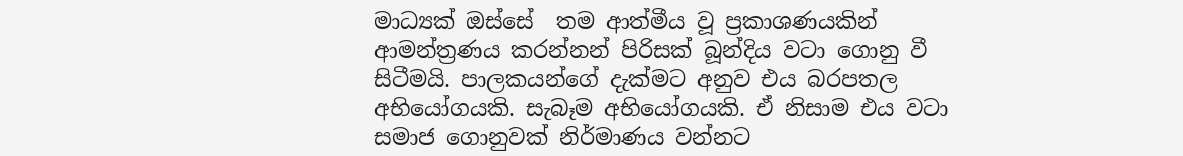මාධ්‍යක් ඔස්සේ  තම ආත්මීය වූ ප්‍රකාශණයකින් ආමන්ත්‍රණය කරන්නන් පිරිසක් බූන්දිය වටා ගොනු වී සිටීමයි. පාලකයන්ගේ දැක්මට අනුව එය බරපතල අභියෝගයකි. සැබෑම අභියෝගයකි. ඒ නිසාම එය වටා සමාජ ගොනුවක් නිර්මාණය වන්නට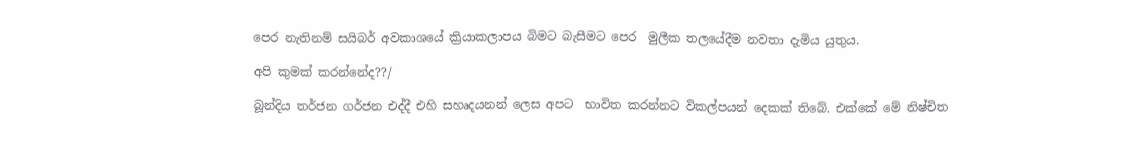පෙර නැතිනම් සයිබර් අවකාශයේ ක්‍රියාකලාපය බිමට බැසීමට පෙර  මුලීක තලයේදීම නවතා දැමිය යුතුය.

අපි කුමක් කරන්නේද??/

බූන්දිය තර්ජන ගර්ජන එද්දී එහි සහෘදයනන් ලෙස අපට  භාවිත කරන්නට විකල්පයන් දෙකක් තිබේ. එක්කේ මේ නිෂ්චිත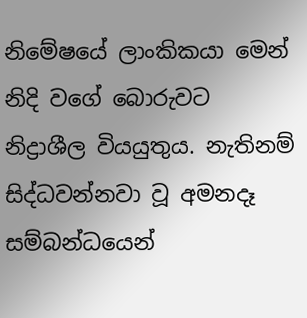නිමේෂයේ ලාංකිකයා මෙන් නිදි වගේ බොරුවට නිද්‍රාශීල වියයුතුය. නැතිනම්  සිද්ධවන්නවා වූ අමනදෑ සම්බන්ධයෙන්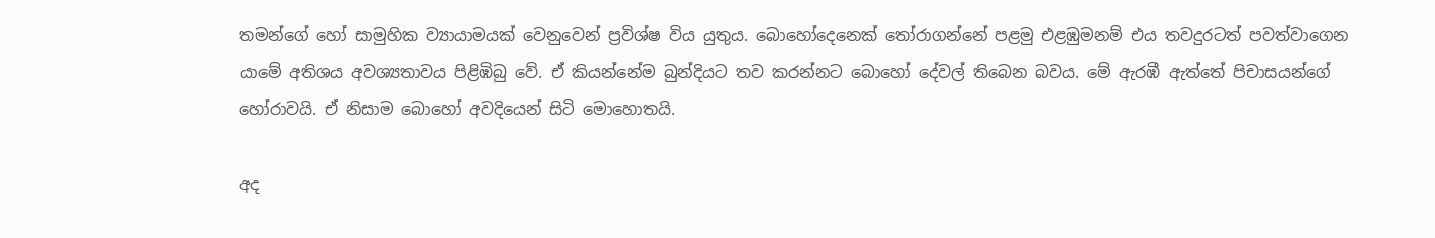තමන්ගේ හෝ සාමුහික ව්‍යායාමයක් වෙනුවෙන් ප්‍රවිශ්ෂ විය යුතුය. බොහෝදෙනෙක් තෝරාගන්නේ පළමු එළඹුමනම් එය තවදුරටත් පවත්වාගෙන යාමේ අතිශය අවශ්‍යතාවය පිළිඹිබු වේ. ඒ කියන්නේම බුන්දියට තව කරන්නට බොහෝ දේවල් තිබෙන බවය. මේ ඇරඹී ඇත්තේ පිචාසයන්ගේ හෝරාවයි. ඒ නිසාම බොහෝ අවදියෙන් සිටි මොහොතයි.

අද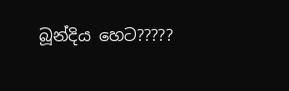බූන්දිය හෙට?????